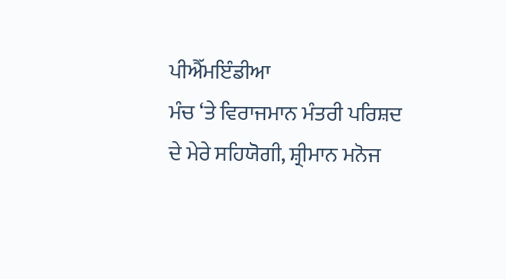ਪੀਐੱਮਇੰਡੀਆ
ਮੰਚ ‘ਤੇ ਵਿਰਾਜਮਾਨ ਮੰਤਰੀ ਪਰਿਸ਼ਦ ਦੇ ਮੇਰੇ ਸਹਿਯੋਗੀ, ਸ਼੍ਰੀਮਾਨ ਮਨੋਜ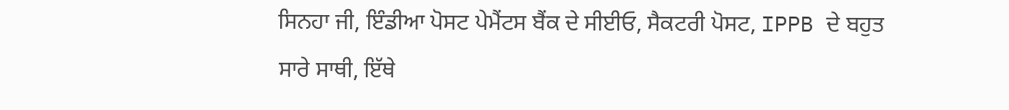ਸਿਨਹਾ ਜੀ, ਇੰਡੀਆ ਪੋਸਟ ਪੇਮੈਂਟਸ ਬੈਂਕ ਦੇ ਸੀਈਓ, ਸੈਕਟਰੀ ਪੋਸਟ, IPPB ਦੇ ਬਹੁਤ ਸਾਰੇ ਸਾਥੀ, ਇੱਥੇ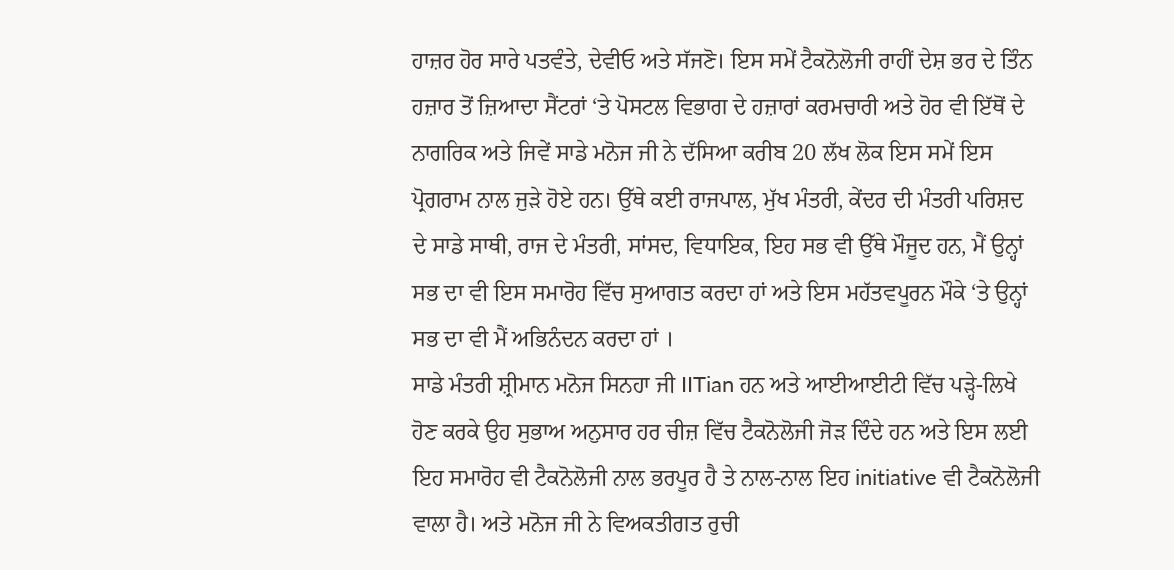ਹਾਜ਼ਰ ਹੋਰ ਸਾਰੇ ਪਤਵੰਤੇ, ਦੇਵੀਓ ਅਤੇ ਸੱਜਣੋ। ਇਸ ਸਮੇਂ ਟੈਕਨੋਲੋਜੀ ਰਾਹੀਂ ਦੇਸ਼ ਭਰ ਦੇ ਤਿੰਨ ਹਜ਼ਾਰ ਤੋਂ ਜ਼ਿਆਦਾ ਸੈਂਟਰਾਂ ‘ਤੇ ਪੋਸਟਲ ਵਿਭਾਗ ਦੇ ਹਜ਼ਾਰਾਂ ਕਰਮਚਾਰੀ ਅਤੇ ਹੋਰ ਵੀ ਇੱਥੋਂ ਦੇ ਨਾਗਰਿਕ ਅਤੇ ਜਿਵੇਂ ਸਾਡੇ ਮਨੋਜ ਜੀ ਨੇ ਦੱਸਿਆ ਕਰੀਬ 20 ਲੱਖ ਲੋਕ ਇਸ ਸਮੇਂ ਇਸ ਪ੍ਰੋਗਰਾਮ ਨਾਲ ਜੁੜੇ ਹੋਏ ਹਨ। ਉੱਥੇ ਕਈ ਰਾਜਪਾਲ, ਮੁੱਖ ਮੰਤਰੀ, ਕੇਂਦਰ ਦੀ ਮੰਤਰੀ ਪਰਿਸ਼ਦ ਦੇ ਸਾਡੇ ਸਾਥੀ, ਰਾਜ ਦੇ ਮੰਤਰੀ, ਸਾਂਸਦ, ਵਿਧਾਇਕ, ਇਹ ਸਭ ਵੀ ਉੱਥੇ ਮੌਜੂਦ ਹਨ, ਮੈਂ ਉਨ੍ਹਾਂ ਸਭ ਦਾ ਵੀ ਇਸ ਸਮਾਰੋਹ ਵਿੱਚ ਸੁਆਗਤ ਕਰਦਾ ਹਾਂ ਅਤੇ ਇਸ ਮਹੱਤਵਪੂਰਨ ਮੌਕੇ ‘ਤੇ ਉਨ੍ਹਾਂ ਸਭ ਦਾ ਵੀ ਮੈਂ ਅਭਿਨੰਦਨ ਕਰਦਾ ਹਾਂ ।
ਸਾਡੇ ਮੰਤਰੀ ਸ਼੍ਰੀਮਾਨ ਮਨੋਜ ਸਿਨਹਾ ਜੀ IITian ਹਨ ਅਤੇ ਆਈਆਈਟੀ ਵਿੱਚ ਪੜ੍ਹੇ-ਲਿਖੇ ਹੋਣ ਕਰਕੇ ਉਹ ਸੁਭਾਅ ਅਨੁਸਾਰ ਹਰ ਚੀਜ਼ ਵਿੱਚ ਟੈਕਨੋਲੋਜੀ ਜੋੜ ਦਿੰਦੇ ਹਨ ਅਤੇ ਇਸ ਲਈ ਇਹ ਸਮਾਰੋਹ ਵੀ ਟੈਕਨੋਲੋਜੀ ਨਾਲ ਭਰਪੂਰ ਹੈ ਤੇ ਨਾਲ-ਨਾਲ ਇਹ initiative ਵੀ ਟੈਕਨੋਲੋਜੀ ਵਾਲਾ ਹੈ। ਅਤੇ ਮਨੋਜ ਜੀ ਨੇ ਵਿਅਕਤੀਗਤ ਰੁਚੀ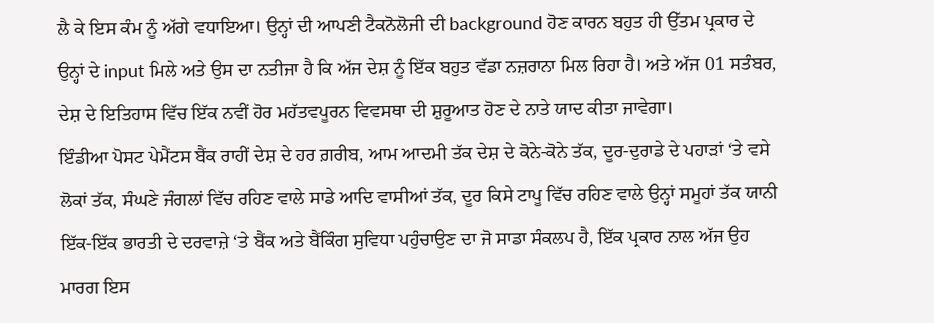ਲੈ ਕੇ ਇਸ ਕੰਮ ਨੂੰ ਅੱਗੇ ਵਧਾਇਆ। ਉਨ੍ਹਾਂ ਦੀ ਆਪਣੀ ਟੈਕਨੋਲੋਜੀ ਦੀ background ਹੋਣ ਕਾਰਨ ਬਹੁਤ ਹੀ ਉੱਤਮ ਪ੍ਰਕਾਰ ਦੇ ਉਨ੍ਹਾਂ ਦੇ input ਮਿਲੇ ਅਤੇ ਉਸ ਦਾ ਨਤੀਜਾ ਹੈ ਕਿ ਅੱਜ ਦੇਸ਼ ਨੂੰ ਇੱਕ ਬਹੁਤ ਵੱਡਾ ਨਜ਼ਰਾਨਾ ਮਿਲ ਰਿਹਾ ਹੈ। ਅਤੇ ਅੱਜ 01 ਸਤੰਬਰ, ਦੇਸ਼ ਦੇ ਇਤਿਹਾਸ ਵਿੱਚ ਇੱਕ ਨਵੀਂ ਹੋਰ ਮਹੱਤਵਪੂਰਨ ਵਿਵਸਥਾ ਦੀ ਸ਼ੁਰੂਆਤ ਹੋਣ ਦੇ ਨਾਤੇ ਯਾਦ ਕੀਤਾ ਜਾਵੇਗਾ।
ਇੰਡੀਆ ਪੋਸਟ ਪੇਮੈਂਟਸ ਬੈਂਕ ਰਾਹੀਂ ਦੇਸ਼ ਦੇ ਹਰ ਗ਼ਰੀਬ, ਆਮ ਆਦਮੀ ਤੱਕ ਦੇਸ਼ ਦੇ ਕੋਨੇ-ਕੋਨੇ ਤੱਕ, ਦੂਰ-ਦੁਰਾਡੇ ਦੇ ਪਹਾੜਾਂ ‘ਤੇ ਵਸੇ ਲੋਕਾਂ ਤੱਕ, ਸੰਘਣੇ ਜੰਗਲਾਂ ਵਿੱਚ ਰਹਿਣ ਵਾਲੇ ਸਾਡੇ ਆਦਿ ਵਾਸੀਆਂ ਤੱਕ, ਦੂਰ ਕਿਸੇ ਟਾਪੂ ਵਿੱਚ ਰਹਿਣ ਵਾਲੇ ਉਨ੍ਹਾਂ ਸਮੂਹਾਂ ਤੱਕ ਯਾਨੀ ਇੱਕ-ਇੱਕ ਭਾਰਤੀ ਦੇ ਦਰਵਾਜ਼ੇ ‘ਤੇ ਬੈਂਕ ਅਤੇ ਬੈਂਕਿੰਗ ਸੁਵਿਧਾ ਪਹੁੰਚਾਉਣ ਦਾ ਜੋ ਸਾਡਾ ਸੰਕਲਪ ਹੈ, ਇੱਕ ਪ੍ਰਕਾਰ ਨਾਲ ਅੱਜ ਉਹ ਮਾਰਗ ਇਸ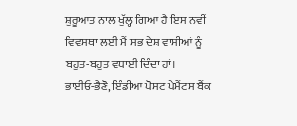ਸ਼ੁਰੂਆਤ ਨਾਲ ਖੁੱਲ੍ਹ ਗਿਆ ਹੈ ਇਸ ਨਵੀਂ ਵਿਵਸਥਾ ਲਈ ਮੈਂ ਸਭ ਦੇਸ਼ ਵਾਸੀਆਂ ਨੂੰ ਬਹੁਤ-ਬਹੁਤ ਵਧਾਈ ਦਿੰਦਾ ਹਾਂ।
ਭਾਈਓ-ਭੈਣੋ, ਇੰਡੀਆ ਪੋਸਟ ਪੇਮੈਂਟਸ ਬੈਂਕ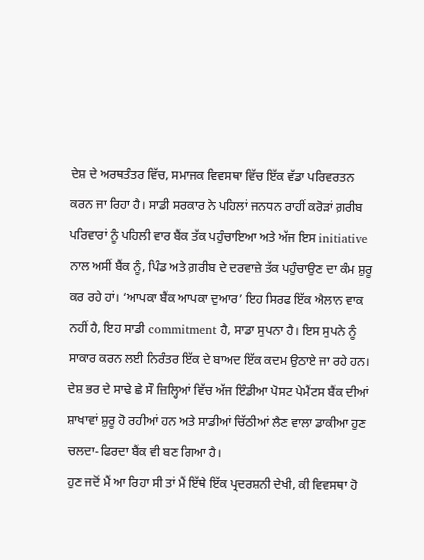ਦੇਸ਼ ਦੇ ਅਰਥਤੰਤਰ ਵਿੱਚ, ਸਮਾਜਕ ਵਿਵਸਥਾ ਵਿੱਚ ਇੱਕ ਵੱਡਾ ਪਰਿਵਰਤਨ ਕਰਨ ਜਾ ਰਿਹਾ ਹੈ। ਸਾਡੀ ਸਰਕਾਰ ਨੇ ਪਹਿਲਾਂ ਜਨਧਨ ਰਾਹੀਂ ਕਰੋੜਾਂ ਗ਼ਰੀਬ ਪਰਿਵਾਰਾਂ ਨੂੰ ਪਹਿਲੀ ਵਾਰ ਬੈਂਕ ਤੱਕ ਪਹੁੰਚਾਇਆ ਅਤੇ ਅੱਜ ਇਸ initiative ਨਾਲ ਅਸੀਂ ਬੈਂਕ ਨੂੰ, ਪਿੰਡ ਅਤੇ ਗ਼ਰੀਬ ਦੇ ਦਰਵਾਜ਼ੇ ਤੱਕ ਪਹੁੰਚਾਉਣ ਦਾ ਕੰਮ ਸ਼ੁਰੂ ਕਰ ਰਹੇ ਹਾਂ। ‘ਆਪਕਾ ਬੈਂਕ ਆਪਕਾ ਦੁਆਰ’ ਇਹ ਸਿਰਫ ਇੱਕ ਐਲਾਨ ਵਾਕ ਨਹੀਂ ਹੈ, ਇਹ ਸਾਡੀ commitment ਹੈ, ਸਾਡਾ ਸੁਪਨਾ ਹੈ। ਇਸ ਸੁਪਨੇ ਨੂੰ ਸਾਕਾਰ ਕਰਨ ਲਈ ਨਿਰੰਤਰ ਇੱਕ ਦੇ ਬਾਅਦ ਇੱਕ ਕਦਮ ਉਠਾਏ ਜਾ ਰਹੇ ਹਨ। ਦੇਸ਼ ਭਰ ਦੇ ਸਾਢੇ ਛੇ ਸੌ ਜ਼ਿਲ੍ਹਿਆਂ ਵਿੱਚ ਅੱਜ ਇੰਡੀਆ ਪੋਸਟ ਪੇਮੈਂਟਸ ਬੈਂਕ ਦੀਆਂ ਸ਼ਾਖਾਵਾਂ ਸ਼ੁਰੂ ਹੋ ਰਹੀਆਂ ਹਨ ਅਤੇ ਸਾਡੀਆਂ ਚਿੱਠੀਆਂ ਲੈਣ ਵਾਲਾ ਡਾਕੀਆ ਹੁਣ ਚਲਦਾ-ਫਿਰਦਾ ਬੈਂਕ ਵੀ ਬਣ ਗਿਆ ਹੈ।
ਹੁਣ ਜਦੋਂ ਮੈਂ ਆ ਰਿਹਾ ਸੀ ਤਾਂ ਮੈਂ ਇੱਥੇ ਇੱਕ ਪ੍ਰਦਰਸ਼ਨੀ ਦੇਖੀ, ਕੀ ਵਿਵਸਥਾ ਹੋ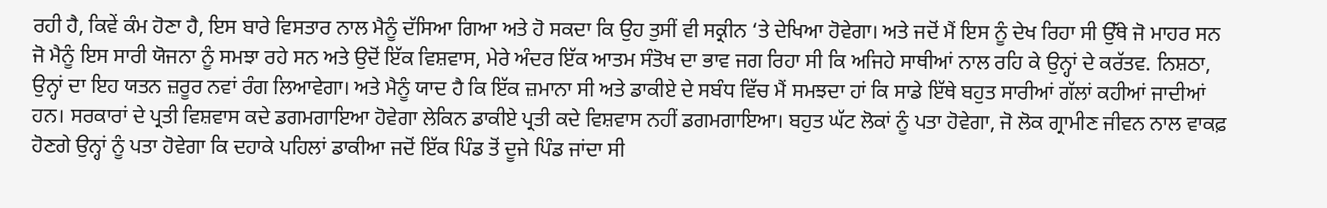ਰਹੀ ਹੈ, ਕਿਵੇਂ ਕੰਮ ਹੋਣਾ ਹੈ, ਇਸ ਬਾਰੇ ਵਿਸਤਾਰ ਨਾਲ ਮੈਨੂੰ ਦੱਸਿਆ ਗਿਆ ਅਤੇ ਹੋ ਸਕਦਾ ਕਿ ਉਹ ਤੁਸੀਂ ਵੀ ਸਕ੍ਰੀਨ ‘ਤੇ ਦੇਖਿਆ ਹੋਵੇਗਾ। ਅਤੇ ਜਦੋਂ ਮੈਂ ਇਸ ਨੂੰ ਦੇਖ ਰਿਹਾ ਸੀ ਉੱਥੇ ਜੋ ਮਾਹਰ ਸਨ ਜੋ ਮੈਨੂੰ ਇਸ ਸਾਰੀ ਯੋਜਨਾ ਨੂੰ ਸਮਝਾ ਰਹੇ ਸਨ ਅਤੇ ਉਦੋਂ ਇੱਕ ਵਿਸ਼ਵਾਸ, ਮੇਰੇ ਅੰਦਰ ਇੱਕ ਆਤਮ ਸੰਤੋਖ ਦਾ ਭਾਵ ਜਗ ਰਿਹਾ ਸੀ ਕਿ ਅਜਿਹੇ ਸਾਥੀਆਂ ਨਾਲ ਰਹਿ ਕੇ ਉਨ੍ਹਾਂ ਦੇ ਕਰੱਤਵ. ਨਿਸ਼ਠਾ, ਉਨ੍ਹਾਂ ਦਾ ਇਹ ਯਤਨ ਜ਼ਰੂਰ ਨਵਾਂ ਰੰਗ ਲਿਆਵੇਗਾ। ਅਤੇ ਮੈਨੂੰ ਯਾਦ ਹੈ ਕਿ ਇੱਕ ਜ਼ਮਾਨਾ ਸੀ ਅਤੇ ਡਾਕੀਏ ਦੇ ਸਬੰਧ ਵਿੱਚ ਮੈਂ ਸਮਝਦਾ ਹਾਂ ਕਿ ਸਾਡੇ ਇੱਥੇ ਬਹੁਤ ਸਾਰੀਆਂ ਗੱਲਾਂ ਕਹੀਆਂ ਜਾਦੀਆਂ ਹਨ। ਸਰਕਾਰਾਂ ਦੇ ਪ੍ਰਤੀ ਵਿਸ਼ਵਾਸ ਕਦੇ ਡਗਮਗਾਇਆ ਹੋਵੇਗਾ ਲੇਕਿਨ ਡਾਕੀਏ ਪ੍ਰਤੀ ਕਦੇ ਵਿਸ਼ਵਾਸ ਨਹੀਂ ਡਗਮਗਾਇਆ। ਬਹੁਤ ਘੱਟ ਲੋਕਾਂ ਨੂੰ ਪਤਾ ਹੋਵੇਗਾ, ਜੋ ਲੋਕ ਗ੍ਰਾਮੀਣ ਜੀਵਨ ਨਾਲ ਵਾਕਫ਼ ਹੋਣਗੇ ਉਨ੍ਹਾਂ ਨੂੰ ਪਤਾ ਹੋਵੇਗਾ ਕਿ ਦਹਾਕੇ ਪਹਿਲਾਂ ਡਾਕੀਆ ਜਦੋਂ ਇੱਕ ਪਿੰਡ ਤੋਂ ਦੂਜੇ ਪਿੰਡ ਜਾਂਦਾ ਸੀ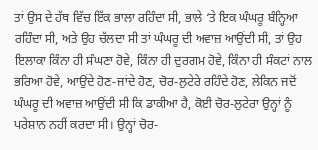ਤਾਂ ਉਸ ਦੇ ਹੱਥ ਵਿੱਚ ਇੱਕ ਭਾਲਾ ਰਹਿੰਦਾ ਸੀ, ਭਾਲੇ ‘ਤੇ ਇਕ ਘੰਘਰੂ ਬੰਨ੍ਹਿਆ ਰਹਿੰਦਾ ਸੀ, ਅਤੇ ਉਹ ਚੱਲਦਾ ਸੀ ਤਾਂ ਘੰਘਰੂ ਦੀ ਅਵਾਜ਼ ਆਉਂਦੀ ਸੀ, ਤਾਂ ਉਹ ਇਲਾਕਾ ਕਿੰਨਾ ਹੀ ਸੰਘਣਾ ਹੋਵੇ, ਕਿੰਨਾ ਹੀ ਦੁਰਗਮ ਹੋਵੇ, ਕਿੰਨਾ ਹੀ ਸੰਕਟਾਂ ਨਾਲ ਭਰਿਆ ਹੋਵੇ, ਆਉਂਦੇ ਹੋਣ-ਜਾਂਦੇ ਹੋਣ, ਚੋਰ-ਲੁਟੇਰੇ ਰਹਿੰਦੇ ਹੋਣ, ਲੇਕਿਨ ਜਦੋਂ ਘੰਘਰੂ ਦੀ ਅਵਾਜ਼ ਆਉਂਦੀ ਸੀ ਕਿ ਡਾਕੀਆ ਹੈ, ਕੋਈ ਚੋਰ-ਲੁਟੇਰਾ ਉਨ੍ਹਾਂ ਨੂੰ ਪਰੇਸ਼ਾਨ ਨਹੀਂ ਕਰਦਾ ਸੀ। ਉਨ੍ਹਾਂ ਚੋਰ-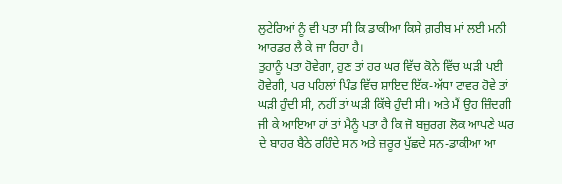ਲੁਟੇਰਿਆਂ ਨੂੰ ਵੀ ਪਤਾ ਸੀ ਕਿ ਡਾਕੀਆ ਕਿਸੇ ਗ਼ਰੀਬ ਮਾਂ ਲਈ ਮਨੀ ਆਰਡਰ ਲੈ ਕੇ ਜਾ ਰਿਹਾ ਹੈ।
ਤੁਹਾਨੂੰ ਪਤਾ ਹੋਵੇਗਾ, ਹੁਣ ਤਾਂ ਹਰ ਘਰ ਵਿੱਚ ਕੋਨੇ ਵਿੱਚ ਘੜੀ ਪਈ ਹੋਵੇਗੀ, ਪਰ ਪਹਿਲਾਂ ਪਿੰਡ ਵਿੱਚ ਸ਼ਾਇਦ ਇੱਕ-ਅੱਧਾ ਟਾਵਰ ਹੋਵੇ ਤਾਂ ਘੜੀ ਹੁੰਦੀ ਸੀ, ਨਹੀਂ ਤਾਂ ਘੜੀ ਕਿੱਥੇ ਹੁੰਦੀ ਸੀ। ਅਤੇ ਮੈਂ ਉਹ ਜ਼ਿੰਦਗੀ ਜੀ ਕੇ ਆਇਆ ਹਾਂ ਤਾਂ ਮੈਨੂੰ ਪਤਾ ਹੈ ਕਿ ਜੋ ਬਜ਼ੁਰਗ ਲੋਕ ਆਪਣੇ ਘਰ ਦੇ ਬਾਹਰ ਬੈਠੇ ਰਹਿੰਦੇ ਸਨ ਅਤੇ ਜ਼ਰੂਰ ਪੁੱਛਦੇ ਸਨ-ਡਾਕੀਆ ਆ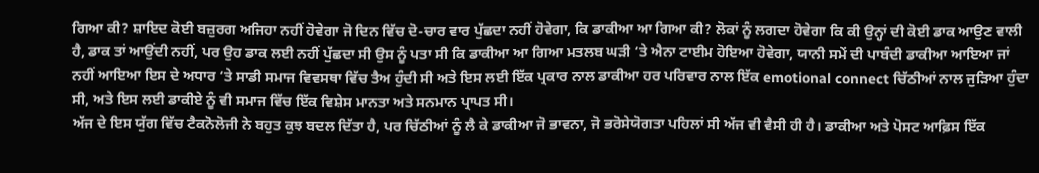ਗਿਆ ਕੀ? ਸ਼ਾਇਦ ਕੋਈ ਬਜ਼ੁਰਗ ਅਜਿਹਾ ਨਹੀਂ ਹੋਵੇਗਾ ਜੋ ਦਿਨ ਵਿੱਚ ਦੋ-ਚਾਰ ਵਾਰ ਪੁੱਛਦਾ ਨਹੀਂ ਹੋਵੇਗਾ, ਕਿ ਡਾਕੀਆ ਆ ਗਿਆ ਕੀ? ਲੋਕਾਂ ਨੂੰ ਲਗਦਾ ਹੋਵੇਗਾ ਕਿ ਕੀ ਉਨ੍ਹਾਂ ਦੀ ਕੋਈ ਡਾਕ ਆਉਣ ਵਾਲੀ ਹੈ, ਡਾਕ ਤਾਂ ਆਉਂਦੀ ਨਹੀਂ, ਪਰ ਉਹ ਡਾਕ ਲਈ ਨਹੀਂ ਪੁੱਛਦਾ ਸੀ ਉਸ ਨੂੰ ਪਤਾ ਸੀ ਕਿ ਡਾਕੀਆ ਆ ਗਿਆ ਮਤਲਬ ਘੜੀ ‘ਤੇ ਐਨਾ ਟਾਈਮ ਹੋਇਆ ਹੋਵੇਗਾ, ਯਾਨੀ ਸਮੇਂ ਦੀ ਪਾਬੰਦੀ ਡਾਕੀਆ ਆਇਆ ਜਾਂ ਨਹੀਂ ਆਇਆ ਇਸ ਦੇ ਅਧਾਰ ‘ਤੇ ਸਾਡੀ ਸਮਾਜ ਵਿਵਸਥਾ ਵਿੱਚ ਤੈਅ ਹੁੰਦੀ ਸੀ ਅਤੇ ਇਸ ਲਈ ਇੱਕ ਪ੍ਰਕਾਰ ਨਾਲ ਡਾਕੀਆ ਹਰ ਪਰਿਵਾਰ ਨਾਲ ਇੱਕ emotional connect ਚਿੱਠੀਆਂ ਨਾਲ ਜੁੜਿਆ ਹੁੰਦਾ ਸੀ, ਅਤੇ ਇਸ ਲਈ ਡਾਕੀਏ ਨੂੰ ਵੀ ਸਮਾਜ ਵਿੱਚ ਇੱਕ ਵਿਸ਼ੇਸ ਮਾਨਤਾ ਅਤੇ ਸਨਮਾਨ ਪ੍ਰਾਪਤ ਸੀ।
ਅੱਜ ਦੇ ਇਸ ਯੁੱਗ ਵਿੱਚ ਟੈਕਨੋਲੋਜੀ ਨੇ ਬਹੁਤ ਕੁਝ ਬਦਲ ਦਿੱਤਾ ਹੈ, ਪਰ ਚਿੱਠੀਆਂ ਨੂੰ ਲੈ ਕੇ ਡਾਕੀਆ ਜੋ ਭਾਵਨਾ, ਜੋ ਭਰੋਸੇਯੋਗਤਾ ਪਹਿਲਾਂ ਸੀ ਅੱਜ ਵੀ ਵੈਸੀ ਹੀ ਹੈ। ਡਾਕੀਆ ਅਤੇ ਪੋਸਟ ਆਫ਼ਿਸ ਇੱਕ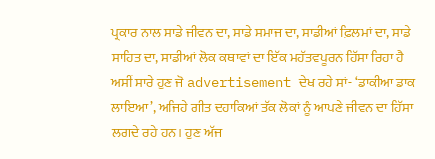ਪ੍ਰਕਾਰ ਨਾਲ ਸਾਡੇ ਜੀਵਨ ਦਾ, ਸਾਡੇ ਸਮਾਜ ਦਾ, ਸਾਡੀਆਂ ਫ਼ਿਲਮਾਂ ਦਾ, ਸਾਡੇ ਸਾਹਿਤ ਦਾ, ਸਾਡੀਆਂ ਲੋਕ ਕਥਾਵਾਂ ਦਾ ਇੱਕ ਮਹੱਤਵਪੂਰਨ ਹਿੱਸਾ ਰਿਹਾ ਹੈ ਅਸੀਂ ਸਾਰੇ ਹੁਣ ਜੋ advertisement ਦੇਖ ਰਹੇ ਸਾਂ- ‘ਡਾਕੀਆ ਡਾਕ ਲਾਇਆ’, ਅਜਿਹੇ ਗੀਤ ਦਹਾਕਿਆਂ ਤੱਕ ਲੋਕਾਂ ਨੂੰ ਆਪਣੇ ਜੀਵਨ ਦਾ ਹਿੱਸਾ ਲਗਦੇ ਰਹੇ ਹਨ। ਹੁਣ ਅੱਜ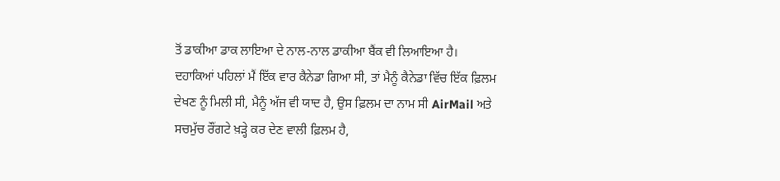ਤੋਂ ਡਾਕੀਆ ਡਾਕ ਲਾਇਆ ਦੇ ਨਾਲ-ਨਾਲ ਡਾਕੀਆ ਬੈਂਕ ਵੀ ਲਿਆਇਆ ਹੈ।
ਦਹਾਕਿਆਂ ਪਹਿਲਾਂ ਮੈਂ ਇੱਕ ਵਾਰ ਕੈਨੇਡਾ ਗਿਆ ਸੀ, ਤਾਂ ਮੈਨੂੰ ਕੈਨੇਡਾ ਵਿੱਚ ਇੱਕ ਫ਼ਿਲਮ ਦੇਖਣ ਨੂੰ ਮਿਲੀ ਸੀ, ਮੈਨੂੰ ਅੱਜ ਵੀ ਯਾਦ ਹੈ, ਉਸ ਫ਼ਿਲਮ ਦਾ ਨਾਮ ਸੀ AirMail ਅਤੇ ਸਚਮੁੱਚ ਰੌਂਗਟੇ ਖ਼ੜ੍ਹੇ ਕਰ ਦੇਣ ਵਾਲੀ ਫ਼ਿਲਮ ਹੈ,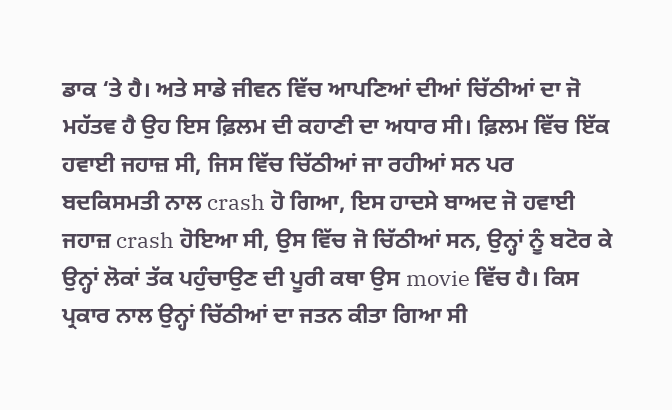ਡਾਕ ‘ਤੇ ਹੈ। ਅਤੇ ਸਾਡੇ ਜੀਵਨ ਵਿੱਚ ਆਪਣਿਆਂ ਦੀਆਂ ਚਿੱਠੀਆਂ ਦਾ ਜੋ ਮਹੱਤਵ ਹੈ ਉਹ ਇਸ ਫ਼ਿਲਮ ਦੀ ਕਹਾਣੀ ਦਾ ਅਧਾਰ ਸੀ। ਫ਼ਿਲਮ ਵਿੱਚ ਇੱਕ ਹਵਾਈ ਜਹਾਜ਼ ਸੀ, ਜਿਸ ਵਿੱਚ ਚਿੱਠੀਆਂ ਜਾ ਰਹੀਆਂ ਸਨ ਪਰ ਬਦਕਿਸਮਤੀ ਨਾਲ crash ਹੋ ਗਿਆ, ਇਸ ਹਾਦਸੇ ਬਾਅਦ ਜੋ ਹਵਾਈ ਜਹਾਜ਼ crash ਹੋਇਆ ਸੀ, ਉਸ ਵਿੱਚ ਜੋ ਚਿੱਠੀਆਂ ਸਨ, ਉਨ੍ਹਾਂ ਨੂੰ ਬਟੋਰ ਕੇ ਉਨ੍ਹਾਂ ਲੋਕਾਂ ਤੱਕ ਪਹੁੰਚਾਉਣ ਦੀ ਪੂਰੀ ਕਥਾ ਉਸ movie ਵਿੱਚ ਹੈ। ਕਿਸ ਪ੍ਰਕਾਰ ਨਾਲ ਉਨ੍ਹਾਂ ਚਿੱਠੀਆਂ ਦਾ ਜਤਨ ਕੀਤਾ ਗਿਆ ਸੀ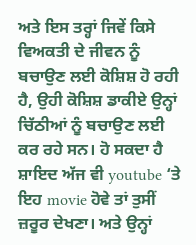ਅਤੇ ਇਸ ਤਰ੍ਹਾਂ ਜਿਵੇਂ ਕਿਸੇ ਵਿਅਕਤੀ ਦੇ ਜੀਵਨ ਨੂੰ ਬਚਾਉਣ ਲਈ ਕੋਸ਼ਿਸ਼ ਹੋ ਰਹੀ ਹੈ, ਉਹੀ ਕੋਸ਼ਿਸ਼ ਡਾਕੀਏ ਉਨ੍ਹਾਂ ਚਿੱਠੀਆਂ ਨੂੰ ਬਚਾਉਣ ਲਈ ਕਰ ਰਹੇ ਸਨ। ਹੋ ਸਕਦਾ ਹੈ ਸ਼ਾਇਦ ਅੱਜ ਵੀ youtube ‘ਤੇ ਇਹ movie ਹੋਵੇ ਤਾਂ ਤੁਸੀਂ ਜ਼ਰੂਰ ਦੇਖਣਾ। ਅਤੇ ਉਨ੍ਹਾਂ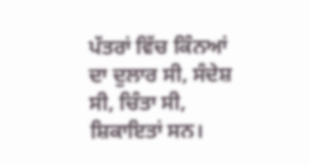ਪੱਤਰਾਂ ਵਿੱਚ ਕਿੰਨਆਂ ਦਾ ਦੁਲਾਰ ਸੀ, ਸੰਦੇਸ਼ ਸੀ, ਚਿੰਤਾ ਸੀ, ਸ਼ਿਕਾਇਤਾਂ ਸਨ।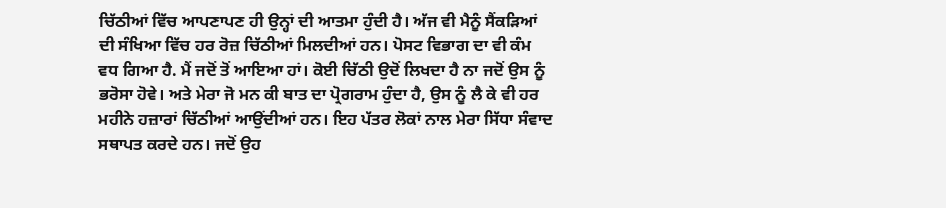ਚਿੱਠੀਆਂ ਵਿੱਚ ਆਪਣਾਪਣ ਹੀ ਉਨ੍ਹਾਂ ਦੀ ਆਤਮਾ ਹੁੰਦੀ ਹੈ। ਅੱਜ ਵੀ ਮੈਨੂੰ ਸੈਂਕੜਿਆਂ ਦੀ ਸੰਖਿਆ ਵਿੱਚ ਹਰ ਰੋਜ਼ ਚਿੱਠੀਆਂ ਮਿਲਦੀਆਂ ਹਨ। ਪੋਸਟ ਵਿਭਾਗ ਦਾ ਵੀ ਕੰਮ ਵਧ ਗਿਆ ਹੈ. ਮੈਂ ਜਦੋਂ ਤੋਂ ਆਇਆ ਹਾਂ। ਕੋਈ ਚਿੱਠੀ ਉਦੋਂ ਲਿਖਦਾ ਹੈ ਨਾ ਜਦੋਂ ਉਸ ਨੂੰ ਭਰੋਸਾ ਹੋਵੇ। ਅਤੇ ਮੇਰਾ ਜੋ ਮਨ ਕੀ ਬਾਤ ਦਾ ਪ੍ਰੋਗਰਾਮ ਹੁੰਦਾ ਹੈ, ਉਸ ਨੂੰ ਲੈ ਕੇ ਵੀ ਹਰ ਮਹੀਨੇ ਹਜ਼ਾਰਾਂ ਚਿੱਠੀਆਂ ਆਉਂਦੀਆਂ ਹਨ। ਇਹ ਪੱਤਰ ਲੋਕਾਂ ਨਾਲ ਮੇਰਾ ਸਿੱਧਾ ਸੰਵਾਦ ਸਥਾਪਤ ਕਰਦੇ ਹਨ। ਜਦੋਂ ਉਹ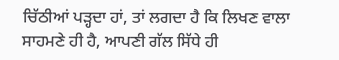ਚਿੱਠੀਆਂ ਪੜ੍ਹਦਾ ਹਾਂ, ਤਾਂ ਲਗਦਾ ਹੈ ਕਿ ਲਿਖਣ ਵਾਲਾ ਸਾਹਮਣੇ ਹੀ ਹੈ, ਆਪਣੀ ਗੱਲ ਸਿੱਧੇ ਹੀ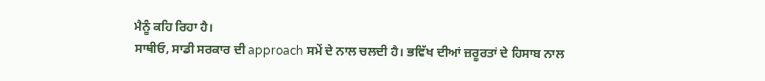ਮੈਨੂੰ ਕਹਿ ਰਿਹਾ ਹੈ।
ਸਾਥੀਓ, ਸਾਡੀ ਸਰਕਾਰ ਦੀ approach ਸਮੇਂ ਦੇ ਨਾਲ ਚਲਦੀ ਹੈ। ਭਵਿੱਖ ਦੀਆਂ ਜ਼ਰੂਰਤਾਂ ਦੇ ਹਿਸਾਬ ਨਾਲ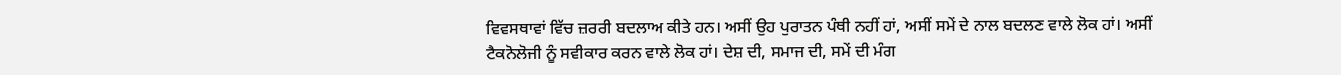ਵਿਵਸਥਾਵਾਂ ਵਿੱਚ ਜ਼ਰਰੀ ਬਦਲਾਅ ਕੀਤੇ ਹਨ। ਅਸੀਂ ਉਹ ਪੁਰਾਤਨ ਪੰਥੀ ਨਹੀਂ ਹਾਂ, ਅਸੀਂ ਸਮੇਂ ਦੇ ਨਾਲ ਬਦਲਣ ਵਾਲੇ ਲੋਕ ਹਾਂ। ਅਸੀਂ ਟੈਕਨੋਲੋਜੀ ਨੂੰ ਸਵੀਕਾਰ ਕਰਨ ਵਾਲੇ ਲੋਕ ਹਾਂ। ਦੇਸ਼ ਦੀ, ਸਮਾਜ ਦੀ, ਸਮੇਂ ਦੀ ਮੰਗ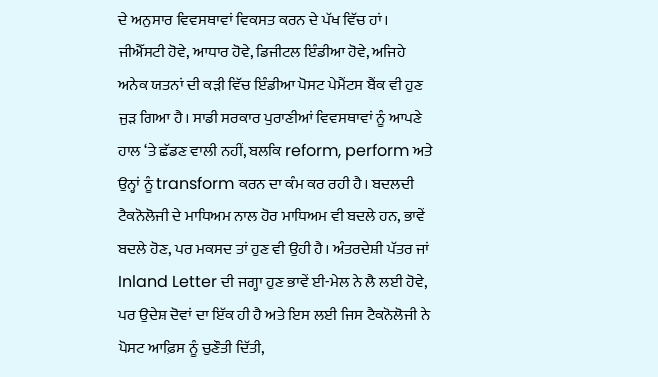ਦੇ ਅਨੁਸਾਰ ਵਿਵਸਥਾਵਾਂ ਵਿਕਸਤ ਕਰਨ ਦੇ ਪੱਖ ਵਿੱਚ ਹਾਂ। ਜੀਐੱਸਟੀ ਹੋਵੇ, ਆਧਾਰ ਹੋਵੇ, ਡਿਜੀਟਲ ਇੰਡੀਆ ਹੋਵੇ, ਅਜਿਹੇ ਅਨੇਕ ਯਤਨਾਂ ਦੀ ਕੜੀ ਵਿੱਚ ਇੰਡੀਆ ਪੋਸਟ ਪੇਮੈਂਟਸ ਬੈਂਕ ਵੀ ਹੁਣ ਜੁੜ ਗਿਆ ਹੈ। ਸਾਡੀ ਸਰਕਾਰ ਪੁਰਾਣੀਆਂ ਵਿਵਸਥਾਵਾਂ ਨੂੰ ਆਪਣੇ ਹਾਲ ‘ਤੇ ਛੱਡਣ ਵਾਲੀ ਨਹੀਂ, ਬਲਕਿ reform, perform ਅਤੇ ਉਨ੍ਹਾਂ ਨੂੰ transform ਕਰਨ ਦਾ ਕੰਮ ਕਰ ਰਹੀ ਹੈ। ਬਦਲਦੀ ਟੈਕਨੋਲੋਜੀ ਦੇ ਮਾਧਿਅਮ ਨਾਲ ਹੋਰ ਮਾਧਿਅਮ ਵੀ ਬਦਲੇ ਹਨ, ਭਾਵੇਂ ਬਦਲੇ ਹੋਣ, ਪਰ ਮਕਸਦ ਤਾਂ ਹੁਣ ਵੀ ਉਹੀ ਹੈ। ਅੰਤਰਦੇਸ਼ੀ ਪੱਤਰ ਜਾਂ Inland Letter ਦੀ ਜਗ੍ਹਾ ਹੁਣ ਭਾਵੇਂ ਈ-ਮੇਲ ਨੇ ਲੈ ਲਈ ਹੋਵੇ, ਪਰ ਉਦੇਸ਼ ਦੋਵਾਂ ਦਾ ਇੱਕ ਹੀ ਹੈ ਅਤੇ ਇਸ ਲਈ ਜਿਸ ਟੈਕਨੋਲੋਜੀ ਨੇ ਪੋਸਟ ਆਫ਼ਿਸ ਨੂੰ ਚੁਣੌਤੀ ਦਿੱਤੀ,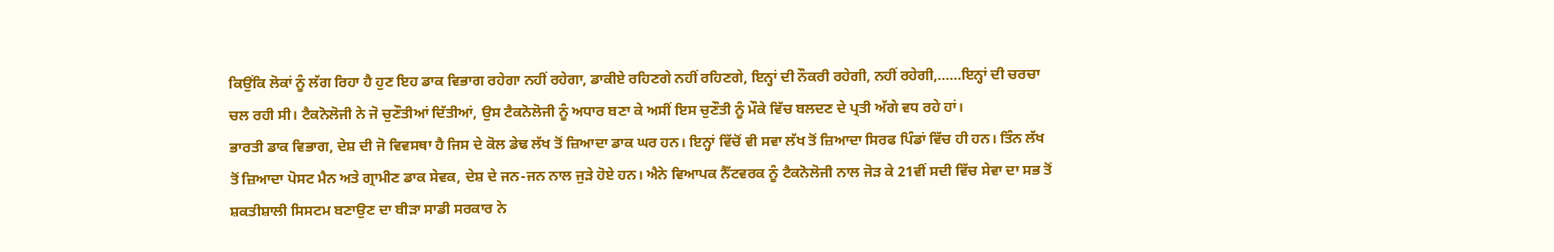ਕਿਉਂਕਿ ਲੋਕਾਂ ਨੂੰ ਲੱਗ ਰਿਹਾ ਹੈ ਹੁਣ ਇਹ ਡਾਕ ਵਿਭਾਗ ਰਹੇਗਾ ਨਹੀਂ ਰਹੇਗਾ, ਡਾਕੀਏ ਰਹਿਣਗੇ ਨਹੀਂ ਰਹਿਣਗੇ, ਇਨ੍ਹਾਂ ਦੀ ਨੌਕਰੀ ਰਹੇਗੀ, ਨਹੀਂ ਰਹੇਗੀ,……ਇਨ੍ਹਾਂ ਦੀ ਚਰਚਾ ਚਲ ਰਹੀ ਸੀ। ਟੈਕਨੋਲੋਜੀ ਨੇ ਜੋ ਚੁਣੌਤੀਆਂ ਦਿੱਤੀਆਂ, ਉਸ ਟੈਕਨੋਲੋਜੀ ਨੂੰ ਅਧਾਰ ਬਣਾ ਕੇ ਅਸੀਂ ਇਸ ਚੁਣੌਤੀ ਨੂੰ ਮੌਕੇ ਵਿੱਚ ਬਲਦਣ ਦੇ ਪ੍ਰਤੀ ਅੱਗੇ ਵਧ ਰਹੇ ਹਾਂ।
ਭਾਰਤੀ ਡਾਕ ਵਿਭਾਗ, ਦੇਸ਼ ਦੀ ਜੋ ਵਿਵਸਥਾ ਹੈ ਜਿਸ ਦੇ ਕੋਲ ਡੇਢ ਲੱਖ ਤੋਂ ਜ਼ਿਆਦਾ ਡਾਕ ਘਰ ਹਨ। ਇਨ੍ਹਾਂ ਵਿੱਚੋਂ ਵੀ ਸਵਾ ਲੱਖ ਤੋਂ ਜ਼ਿਆਦਾ ਸਿਰਫ ਪਿੰਡਾਂ ਵਿੱਚ ਹੀ ਹਨ। ਤਿੰਨ ਲੱਖ ਤੋਂ ਜ਼ਿਆਦਾ ਪੋਸਟ ਮੈਨ ਅਤੇ ਗ੍ਰਾਮੀਣ ਡਾਕ ਸੇਵਕ, ਦੇਸ਼ ਦੇ ਜਨ-ਜਨ ਨਾਲ ਜੁੜੇ ਹੋਏ ਹਨ। ਐਨੇ ਵਿਆਪਕ ਨੈੱਟਵਰਕ ਨੂੰ ਟੈਕਨੋਲੋਜੀ ਨਾਲ ਜੋੜ ਕੇ 21ਵੀਂ ਸਦੀ ਵਿੱਚ ਸੇਵਾ ਦਾ ਸਭ ਤੋਂ ਸ਼ਕਤੀਸ਼ਾਲੀ ਸਿਸਟਮ ਬਣਾਉਣ ਦਾ ਬੀੜਾ ਸਾਡੀ ਸਰਕਾਰ ਨੇ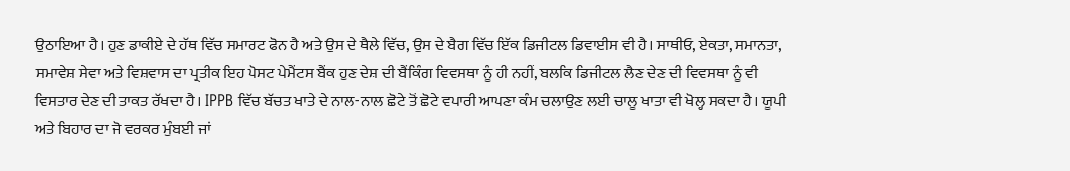ਉਠਾਇਆ ਹੈ। ਹੁਣ ਡਾਕੀਏ ਦੇ ਹੱਥ ਵਿੱਚ ਸਮਾਰਟ ਫੋਨ ਹੈ ਅਤੇ ਉਸ ਦੇ ਥੈਲੇ ਵਿੱਚ, ਉਸ ਦੇ ਬੈਗ ਵਿੱਚ ਇੱਕ ਡਿਜੀਟਲ ਡਿਵਾਈਸ ਵੀ ਹੈ। ਸਾਥੀਓ, ਏਕਤਾ, ਸਮਾਨਤਾ, ਸਮਾਵੇਸ਼ ਸੇਵਾ ਅਤੇ ਵਿਸ਼ਵਾਸ ਦਾ ਪ੍ਰਤੀਕ ਇਹ ਪੋਸਟ ਪੇਮੈਂਟਸ ਬੈਂਕ ਹੁਣ ਦੇਸ਼ ਦੀ ਬੈਂਕਿੰਗ ਵਿਵਸਥਾ ਨੂੰ ਹੀ ਨਹੀਂ, ਬਲਕਿ ਡਿਜੀਟਲ ਲੈਣ ਦੇਣ ਦੀ ਵਿਵਸਥਾ ਨੂੰ ਵੀ ਵਿਸਤਾਰ ਦੇਣ ਦੀ ਤਾਕਤ ਰੱਖਦਾ ਹੈ। IPPB ਵਿੱਚ ਬੱਚਤ ਖਾਤੇ ਦੇ ਨਾਲ-ਨਾਲ ਛੋਟੇ ਤੋਂ ਛੋਟੇ ਵਪਾਰੀ ਆਪਣਾ ਕੰਮ ਚਲਾਉਣ ਲਈ ਚਾਲੂ ਖਾਤਾ ਵੀ ਖੋਲ੍ਹ ਸਕਦਾ ਹੈ। ਯੂਪੀ ਅਤੇ ਬਿਹਾਰ ਦਾ ਜੋ ਵਰਕਰ ਮੁੰਬਈ ਜਾਂ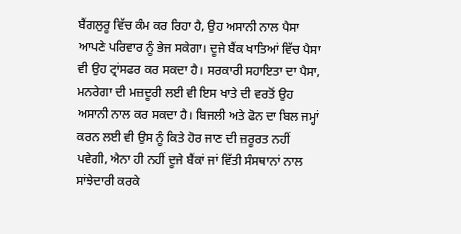ਬੈਂਗਲੁਰੂ ਵਿੱਚ ਕੰਮ ਕਰ ਰਿਹਾ ਹੈ, ਉਹ ਅਸਾਨੀ ਨਾਲ ਪੈਸਾ ਆਪਣੇ ਪਰਿਵਾਰ ਨੂੰ ਭੇਜ ਸਕੇਗਾ। ਦੂਜੇ ਬੈਂਕ ਖਾਤਿਆਂ ਵਿੱਚ ਪੈਸਾ ਵੀ ਉਹ ਟ੍ਰਾਂਸਫਰ ਕਰ ਸਕਦਾ ਹੈ। ਸਰਕਾਰੀ ਸਹਾਇਤਾ ਦਾ ਪੈਸਾ, ਮਨਰੇਗਾ ਦੀ ਮਜ਼ਦੂਰੀ ਲਈ ਵੀ ਇਸ ਖਾਤੇ ਦੀ ਵਰਤੋਂ ਉਹ ਅਸਾਨੀ ਨਾਲ ਕਰ ਸਕਦਾ ਹੈ। ਬਿਜਲੀ ਅਤੇ ਫੋਨ ਦਾ ਬਿਲ ਜਮ੍ਹਾਂ ਕਰਨ ਲਈ ਵੀ ਉਸ ਨੂੰ ਕਿਤੇ ਹੋਰ ਜਾਣ ਦੀ ਜ਼ਰੂਰਤ ਨਹੀਂ ਪਵੇਗੀ, ਐਨਾ ਹੀ ਨਹੀਂ ਦੂਜੇ ਬੈਂਕਾਂ ਜਾਂ ਵਿੱਤੀ ਸੰਸਥਾਨਾਂ ਨਾਲ ਸਾਂਝੇਦਾਰੀ ਕਰਕੇ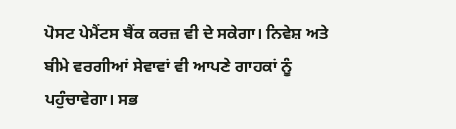ਪੋਸਟ ਪੇਮੈਂਟਸ ਬੈਂਕ ਕਰਜ਼ ਵੀ ਦੇ ਸਕੇਗਾ। ਨਿਵੇਸ਼ ਅਤੇ ਬੀਮੇ ਵਰਗੀਆਂ ਸੇਵਾਵਾਂ ਵੀ ਆਪਣੇ ਗਾਹਕਾਂ ਨੂੰ ਪਹੁੰਚਾਵੇਗਾ। ਸਭ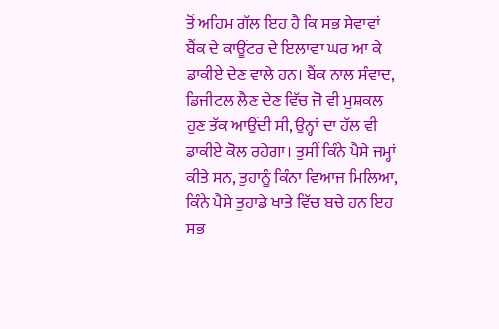ਤੋਂ ਅਹਿਮ ਗੱਲ ਇਹ ਹੈ ਕਿ ਸਭ ਸੇਵਾਵਾਂ ਬੈਂਕ ਦੇ ਕਾਊਂਟਰ ਦੇ ਇਲਾਵਾ ਘਰ ਆ ਕੇ ਡਾਕੀਏ ਦੇਣ ਵਾਲੇ ਹਨ। ਬੈਂਕ ਨਾਲ ਸੰਵਾਦ, ਡਿਜੀਟਲ ਲੈਣ ਦੇਣ ਵਿੱਚ ਜੋ ਵੀ ਮੁਸ਼ਕਲ ਹੁਣ ਤੱਕ ਆਉਂਦੀ ਸੀ, ਉਨ੍ਹਾਂ ਦਾ ਹੱਲ ਵੀ ਡਾਕੀਏ ਕੋਲ ਰਹੇਗਾ। ਤੁਸੀਂ ਕਿੰਨੇ ਪੈਸੇ ਜਮ੍ਹਾਂ ਕੀਤੇ ਸਨ, ਤੁਹਾਨੂੰ ਕਿੰਨਾ ਵਿਆਜ ਮਿਲਿਆ, ਕਿੰਨੇ ਪੈਸੇ ਤੁਹਾਡੇ ਖਾਤੇ ਵਿੱਚ ਬਚੇ ਹਨ ਇਹ ਸਭ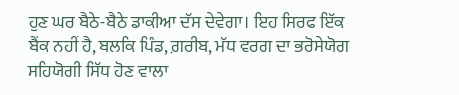ਹੁਣ ਘਰ ਬੈਠੇ-ਬੈਠੇ ਡਾਕੀਆ ਦੱਸ ਦੇਵੇਗਾ। ਇਹ ਸਿਰਫ ਇੱਕ ਬੈਂਕ ਨਹੀਂ ਹੈ, ਬਲਕਿ ਪਿੰਡ, ਗ਼ਰੀਬ, ਮੱਧ ਵਰਗ ਦਾ ਭਰੋਸੇਯੋਗ ਸਹਿਯੋਗੀ ਸਿੱਧ ਹੋਣ ਵਾਲਾ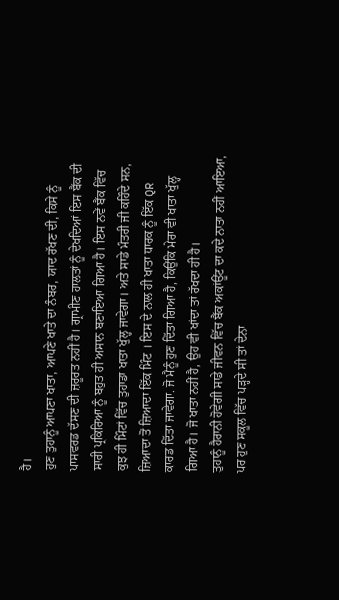ਹੈ।
ਹੁਣ ਤੁਹਾਨੂੰ ਆਪਣਾ ਖਾਤਾ, ਆਪਣੇ ਖਾਤੇ ਦਾ ਨੰਬਰ, ਯਾਦ ਰੱਖਣ ਦੀ, ਕਿਸੇ ਨੂੰ ਪਾਸਵਰਡ ਦੱਸਣ ਦੀ ਜ਼ਰੂਰਤ ਨਹੀਂ ਹੈ। ਗ੍ਰਾਮੀਣ ਹਾਲਤਾਂ ਨੂੰ ਦੇਖਦਿਆਂ ਇਸ ਬੈਂਕ ਦੀ ਸਾਰੀ ਪ੍ਰਕਿਰਿਆ ਨੂੰ ਬਹੁਤ ਹੀ ਅਸਾਨ ਬਣਾਇਆ ਗਿਆ ਹੈ। ਇਸ ਨਵੇਂ ਬੈਂਕ ਵਿੱਚ ਕੁਝ ਹੀ ਮਿੰਟਾਂ ਵਿੱਚ ਤੁਹਾਡਾ ਖਾਤਾ ਖੁੱਲ੍ਹ ਜਾਵੇਗਾ। ਅਤੇ ਸਾਡੇ ਮੰਤਰੀ ਜੀ ਕਹਿੰਦੇ ਸਨ, ਜ਼ਿਆਦਾ ਤੋਂ ਜ਼ਿਆਦਾ ਇੱਕ ਮਿੰਟ । ਇਸ ਦੇ ਨਾਲ ਹੀ ਖਾਤਾ ਧਾਰਕ ਨੂੰ ਇੱਕ QR ਕਾਰਡ ਦਿੱਤਾ ਜਾਵੇਗਾ. ਜੋ ਮੈਨੂੰ ਹੁਣ ਦਿੱਤਾ ਗਿਆ ਹੈ, ਕਿਉਂਕਿ ਮੇਰਾ ਵੀ ਖਾਤਾ ਖੁੱਲ੍ਹ ਗਿਆ ਹੈ। ਜੋ ਖਾਤਾ ਨਹੀਂ ਹੈ, ਉਹ ਵੀ ਖਾਂਦਾ ਤਾਂ ਰੱਖਦਾ ਹੀ ਹੈ।
ਤੁਹਾਨੂੰ ਹੈਰਾਨੀ ਹੋਵੇਗੀ ਸਾਡੇ ਜੀਵਨ ਵਿੱਚ ਬੈਂਕ ਅਕਾਂਊਂਟ ਦਾ ਕਦੇ ਨਾਤਾ ਨਹੀਂ ਆਇਆ, ਪਰ ਹੁਣ ਸਕੂਲ ਵਿੱਚ ਪੜ੍ਹਦੇ ਸੀ ਤਾਂ ਦੇਨਾ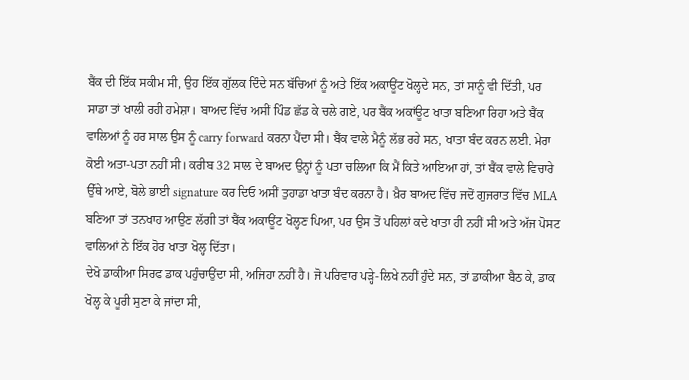ਬੈਂਕ ਦੀ ਇੱਕ ਸਕੀਮ ਸੀ, ਉਹ ਇੱਕ ਗੁੱਲਕ ਦਿੰਦੇ ਸਨ ਬੱਚਿਆਂ ਨੂੰ ਅਤੇ ਇੱਕ ਅਕਾਊਂਟ ਖੋਲ੍ਹਦੇ ਸਨ, ਤਾਂ ਸਾਨੂੰ ਵੀ ਦਿੱਤੀ, ਪਰ ਸਾਡਾ ਤਾਂ ਖਾਲੀ ਰਹੀ ਹਮੇਸ਼ਾ। ਬਾਅਦ ਵਿੱਚ ਅਸੀਂ ਪਿੰਡ ਛੱਡ ਕੇ ਚਲੇ ਗਏ, ਪਰ ਬੈਂਕ ਅਕਾਂਊਟ ਖਾਤਾ ਬਣਿਆ ਰਿਹਾ ਅਤੇ ਬੈਂਕ ਵਾਲਿਆਂ ਨੂੰ ਹਰ ਸਾਲ ਉਸ ਨੂੰ carry forward ਕਰਨਾ ਪੈਂਦਾ ਸੀ। ਬੈਂਕ ਵਾਲੇ ਮੈਨੂੰ ਲੱਭ ਰਹੇ ਸਨ, ਖਾਤਾ ਬੰਦ ਕਰਨ ਲਈ. ਮੇਰਾ ਕੋਈ ਅਤਾ-ਪਤਾ ਨਹੀਂ ਸੀ। ਕਰੀਬ 32 ਸਾਲ ਦੇ ਬਾਅਦ ਉਨ੍ਹਾਂ ਨੂੰ ਪਤਾ ਚਲਿਆ ਕਿ ਮੈਂ ਕਿਤੇ ਆਇਆ ਹਾਂ, ਤਾਂ ਬੈਂਕ ਵਾਲੇ ਵਿਚਾਰੇ ਉੱਥੇ ਆਏ, ਬੋਲੇ ਭਾਈ signature ਕਰ ਦਿਓ ਅਸੀਂ ਤੁਹਾਡਾ ਖਾਤਾ ਬੰਦ ਕਰਨਾ ਹੈ। ਖ਼ੈਰ ਬਾਅਦ ਵਿੱਚ ਜਦੋਂ ਗੁਜਰਾਤ ਵਿੱਚ MLA ਬਣਿਆ ਤਾਂ ਤਨਖਾਹ ਆਉਣ ਲੱਗੀ ਤਾਂ ਬੈਂਕ ਅਕਾਊਂਟ ਖੋਲ੍ਹਣ ਪਿਆ, ਪਰ ਉਸ ਤੋਂ ਪਹਿਲਾਂ ਕਦੇ ਖਾਤਾ ਹੀ ਨਹੀਂ ਸੀ ਅਤੇ ਅੱਜ ਪੋਸਟ ਵਾਲਿਆਂ ਨੇ ਇੱਕ ਹੋਰ ਖਾਤਾ ਖੋਲ੍ਹ ਦਿੱਤਾ।
ਦੇਖੋ ਡਾਕੀਆ ਸਿਰਫ ਡਾਕ ਪਹੁੰਚਾਉਂਦਾ ਸੀ, ਅਜਿਹਾ ਨਹੀਂ ਹੈ। ਜੋ ਪਰਿਵਾਰ ਪੜ੍ਹੇ-ਲਿਖੇ ਨਹੀਂ ਹੁੰਦੇ ਸਨ, ਤਾਂ ਡਾਕੀਆ ਬੈਠ ਕੇ, ਡਾਕ ਖੋਲ੍ਹ ਕੇ ਪੂਰੀ ਸੁਣਾ ਕੇ ਜਾਂਦਾ ਸੀ,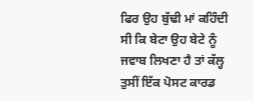ਫਿਰ ਉਹ ਬੁੱਢੀ ਮਾਂ ਕਹਿੰਦੀ ਸੀ ਕਿ ਬੇਟਾ ਉਹ ਬੇਟੇ ਨੂੰ ਜਵਾਬ ਲਿਖਣਾ ਹੈ ਤਾਂ ਕੱਲ੍ਹ ਤੁਸੀਂ ਇੱਕ ਪੋਸਟ ਕਾਰਡ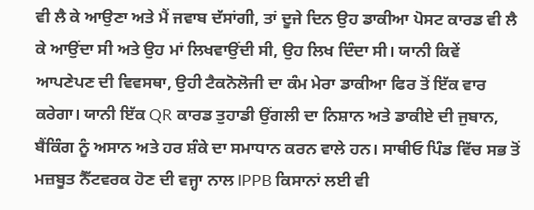ਵੀ ਲੈ ਕੇ ਆਉਣਾ ਅਤੇ ਮੈਂ ਜਵਾਬ ਦੱਸਾਂਗੀ, ਤਾਂ ਦੂਜੇ ਦਿਨ ਉਹ ਡਾਕੀਆ ਪੋਸਟ ਕਾਰਡ ਵੀ ਲੈ ਕੇ ਆਉਂਦਾ ਸੀ ਅਤੇ ਉਹ ਮਾਂ ਲਿਖਵਾਉਂਦੀ ਸੀ, ਉਹ ਲਿਖ ਦਿੰਦਾ ਸੀ। ਯਾਨੀ ਕਿਵੇਂ ਆਪਣੇਪਣ ਦੀ ਵਿਵਸਥਾ, ਉਹੀ ਟੈਕਨੋਲੋਜੀ ਦਾ ਕੰਮ ਮੇਰਾ ਡਾਕੀਆ ਫਿਰ ਤੋਂ ਇੱਕ ਵਾਰ ਕਰੇਗਾ। ਯਾਨੀ ਇੱਕ QR ਕਾਰਡ ਤੁਹਾਡੀ ਉਂਗਲੀ ਦਾ ਨਿਸ਼ਾਨ ਅਤੇ ਡਾਕੀਏ ਦੀ ਜੁਬਾਨ, ਬੈਂਕਿੰਗ ਨੂੰ ਅਸਾਨ ਅਤੇ ਹਰ ਸ਼ੰਕੇ ਦਾ ਸਮਾਧਾਨ ਕਰਨ ਵਾਲੇ ਹਨ। ਸਾਥੀਓ ਪਿੰਡ ਵਿੱਚ ਸਭ ਤੋਂ ਮਜ਼ਬੂਤ ਨੈੱਟਵਰਕ ਹੋਣ ਦੀ ਵਜ੍ਹਾ ਨਾਲ IPPB ਕਿਸਾਨਾਂ ਲਈ ਵੀ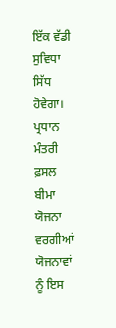ਇੱਕ ਵੱਡੀ ਸੁਵਿਧਾ ਸਿੱਧ ਹੋਵੇਗਾ। ਪ੍ਰਧਾਨ ਮੰਤਰੀ ਫ਼ਸਲ ਬੀਮਾ ਯੋਜਨਾ ਵਰਗੀਆਂ ਯੋਜਨਾਵਾਂ ਨੂੰ ਇਸ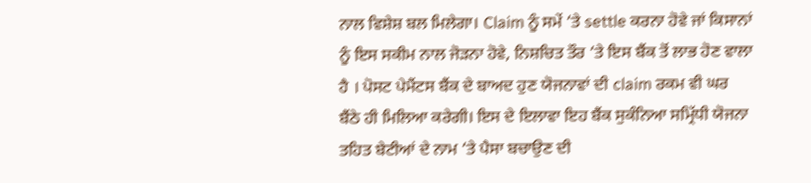ਨਾਲ ਵਿਸ਼ੇਸ਼ ਬਲ ਮਿਲੇਗਾ। Claim ਨੂੰ ਸਮੇਂ ‘ਤੇ settle ਕਰਨਾ ਹੋਵੇ ਜਾਂ ਕਿਸਾਨਾਂ ਨੂੰ ਇਸ ਸਕੀਮ ਨਾਲ ਜੋੜਨਾ ਹੋਵੇ, ਨਿਸ਼ਚਿਤ ਤੌਰ ‘ਤੇ ਇਸ ਬੈਂਕ ਤੋਂ ਲਾਭ ਹੋਣ ਵਾਲਾ ਹੈ । ਪੋਸਟ ਪੇਮੈਂਟਸ ਬੈਂਕ ਦੇ ਬਾਅਦ ਹੁਣ ਯੋਜਨਾਵਾਂ ਦੀ claim ਰਕਮ ਵੀ ਘਰ ਬੈਂਠੇ ਹੀ ਮਿਲਿਆ ਕਰੇਗੀ। ਇਸ ਦੇ ਇਲਾਵਾ ਇਹ ਬੈਂਕ ਸੁਕੰਨਿਆ ਸਮ੍ਰਿੱਧੀ ਯੋਜਨਾ ਤਹਿਤ ਬੇਟੀਆਂ ਦੇ ਨਾਮ ‘ਤੇ ਪੈਸਾ ਬਚਾਉਣ ਦੀ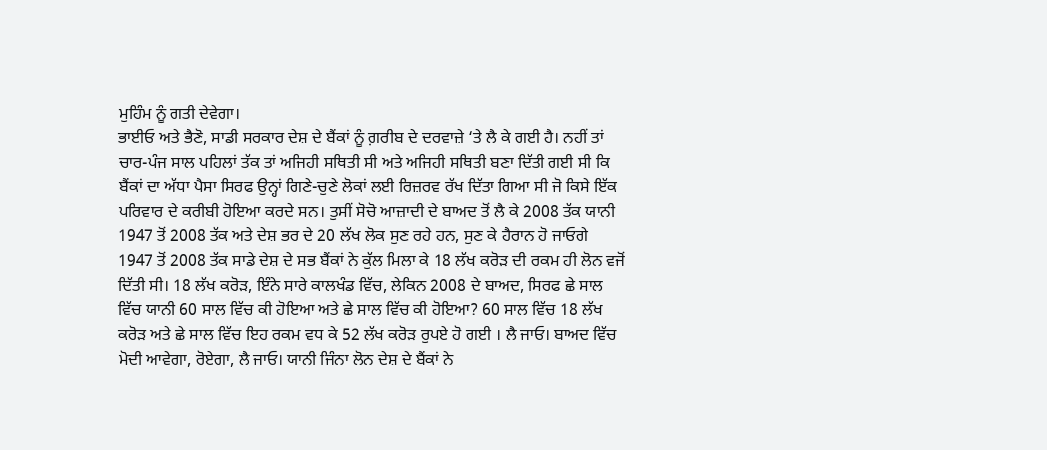ਮੁਹਿੰਮ ਨੂੰ ਗਤੀ ਦੇਵੇਗਾ।
ਭਾਈਓ ਅਤੇ ਭੈਣੋ, ਸਾਡੀ ਸਰਕਾਰ ਦੇਸ਼ ਦੇ ਬੈਂਕਾਂ ਨੂੰ ਗ਼ਰੀਬ ਦੇ ਦਰਵਾਜ਼ੇ ‘ਤੇ ਲੈ ਕੇ ਗਈ ਹੈ। ਨਹੀਂ ਤਾਂ ਚਾਰ-ਪੰਜ ਸਾਲ ਪਹਿਲਾਂ ਤੱਕ ਤਾਂ ਅਜਿਹੀ ਸਥਿਤੀ ਸੀ ਅਤੇ ਅਜਿਹੀ ਸਥਿਤੀ ਬਣਾ ਦਿੱਤੀ ਗਈ ਸੀ ਕਿ ਬੈਂਕਾਂ ਦਾ ਅੱਧਾ ਪੈਸਾ ਸਿਰਫ ਉਨ੍ਹਾਂ ਗਿਣੇ-ਚੁਣੇ ਲੋਕਾਂ ਲਈ ਰਿਜ਼ਰਵ ਰੱਖ ਦਿੱਤਾ ਗਿਆ ਸੀ ਜੋ ਕਿਸੇ ਇੱਕ ਪਰਿਵਾਰ ਦੇ ਕਰੀਬੀ ਹੋਇਆ ਕਰਦੇ ਸਨ। ਤੁਸੀਂ ਸੋਚੋ ਆਜ਼ਾਦੀ ਦੇ ਬਾਅਦ ਤੋਂ ਲੈ ਕੇ 2008 ਤੱਕ ਯਾਨੀ 1947 ਤੋਂ 2008 ਤੱਕ ਅਤੇ ਦੇਸ਼ ਭਰ ਦੇ 20 ਲੱਖ ਲੋਕ ਸੁਣ ਰਹੇ ਹਨ, ਸੁਣ ਕੇ ਹੈਰਾਨ ਹੋ ਜਾਓਗੇ 1947 ਤੋਂ 2008 ਤੱਕ ਸਾਡੇ ਦੇਸ਼ ਦੇ ਸਭ ਬੈਂਕਾਂ ਨੇ ਕੁੱਲ ਮਿਲਾ ਕੇ 18 ਲੱਖ ਕਰੋੜ ਦੀ ਰਕਮ ਹੀ ਲੋਨ ਵਜੋਂ ਦਿੱਤੀ ਸੀ। 18 ਲੱਖ ਕਰੋੜ, ਇੰਨੇ ਸਾਰੇ ਕਾਲਖੰਡ ਵਿੱਚ, ਲੇਕਿਨ 2008 ਦੇ ਬਾਅਦ, ਸਿਰਫ ਛੇ ਸਾਲ ਵਿੱਚ ਯਾਨੀ 60 ਸਾਲ ਵਿੱਚ ਕੀ ਹੋਇਆ ਅਤੇ ਛੇ ਸਾਲ ਵਿੱਚ ਕੀ ਹੋਇਆ? 60 ਸਾਲ ਵਿੱਚ 18 ਲੱਖ ਕਰੋੜ ਅਤੇ ਛੇ ਸਾਲ ਵਿੱਚ ਇਹ ਰਕਮ ਵਧ ਕੇ 52 ਲੱਖ ਕਰੋੜ ਰੁਪਏ ਹੋ ਗਈ । ਲੈ ਜਾਓ। ਬਾਅਦ ਵਿੱਚ ਮੋਦੀ ਆਵੇਗਾ, ਰੋਏਗਾ, ਲੈ ਜਾਓ। ਯਾਨੀ ਜਿੰਨਾ ਲੋਨ ਦੇਸ਼ ਦੇ ਬੈਂਕਾਂ ਨੇ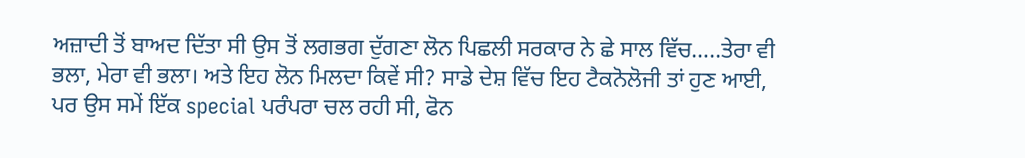ਅਜ਼ਾਦੀ ਤੋਂ ਬਾਅਦ ਦਿੱਤਾ ਸੀ ਉਸ ਤੋਂ ਲਗਭਗ ਦੁੱਗਣਾ ਲੋਨ ਪਿਛਲੀ ਸਰਕਾਰ ਨੇ ਛੇ ਸਾਲ ਵਿੱਚ…..ਤੇਰਾ ਵੀ ਭਲਾ, ਮੇਰਾ ਵੀ ਭਲਾ। ਅਤੇ ਇਹ ਲੋਨ ਮਿਲਦਾ ਕਿਵੇਂ ਸੀ? ਸਾਡੇ ਦੇਸ਼ ਵਿੱਚ ਇਹ ਟੈਕਨੋਲੋਜੀ ਤਾਂ ਹੁਣ ਆਈ, ਪਰ ਉਸ ਸਮੇਂ ਇੱਕ special ਪਰੰਪਰਾ ਚਲ ਰਹੀ ਸੀ, ਫੋਨ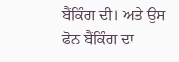ਬੈਂਕਿੰਗ ਦੀ। ਅਤੇ ਉਸ ਫੋਨ ਬੈਂਕਿੰਗ ਦਾ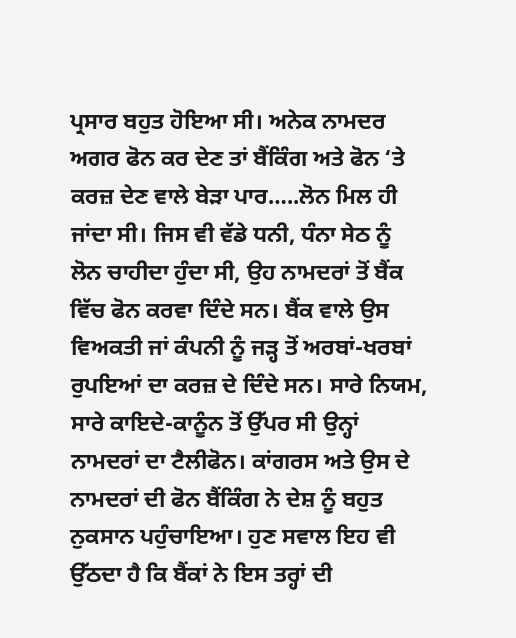ਪ੍ਰਸਾਰ ਬਹੁਤ ਹੋਇਆ ਸੀ। ਅਨੇਕ ਨਾਮਦਰ ਅਗਰ ਫੋਨ ਕਰ ਦੇਣ ਤਾਂ ਬੈਂਕਿੰਗ ਅਤੇ ਫੋਨ ‘ਤੇ ਕਰਜ਼ ਦੇਣ ਵਾਲੇ ਬੇੜਾ ਪਾਰ…..ਲੋਨ ਮਿਲ ਹੀ ਜਾਂਦਾ ਸੀ। ਜਿਸ ਵੀ ਵੱਡੇ ਧਨੀ, ਧੰਨਾ ਸੇਠ ਨੂੰ ਲੋਨ ਚਾਹੀਦਾ ਹੁੰਦਾ ਸੀ, ਉਹ ਨਾਮਦਰਾਂ ਤੋਂ ਬੈਂਕ ਵਿੱਚ ਫੋਨ ਕਰਵਾ ਦਿੰਦੇ ਸਨ। ਬੈਂਕ ਵਾਲੇ ਉਸ ਵਿਅਕਤੀ ਜਾਂ ਕੰਪਨੀ ਨੂੰ ਜੜ੍ਹ ਤੋਂ ਅਰਬਾਂ-ਖਰਬਾਂ ਰੁਪਇਆਂ ਦਾ ਕਰਜ਼ ਦੇ ਦਿੰਦੇ ਸਨ। ਸਾਰੇ ਨਿਯਮ, ਸਾਰੇ ਕਾਇਦੇ-ਕਾਨੂੰਨ ਤੋਂ ਉੱਪਰ ਸੀ ਉਨ੍ਹਾਂ ਨਾਮਦਰਾਂ ਦਾ ਟੈਲੀਫੋਨ। ਕਾਂਗਰਸ ਅਤੇ ਉਸ ਦੇ ਨਾਮਦਰਾਂ ਦੀ ਫੋਨ ਬੈਂਕਿੰਗ ਨੇ ਦੇਸ਼ ਨੂੰ ਬਹੁਤ ਨੁਕਸਾਨ ਪਹੁੰਚਾਇਆ। ਹੁਣ ਸਵਾਲ ਇਹ ਵੀ ਉੱਠਦਾ ਹੈ ਕਿ ਬੈਂਕਾਂ ਨੇ ਇਸ ਤਰ੍ਹਾਂ ਦੀ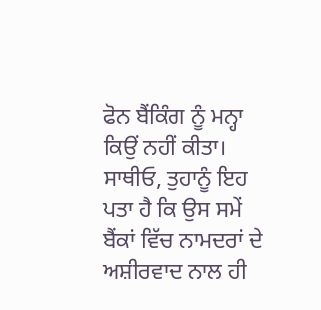ਫੋਨ ਬੈਂਕਿੰਗ ਨੂੰ ਮਨ੍ਹਾ ਕਿਉਂ ਨਹੀਂ ਕੀਤਾ। ਸਾਥੀਓ, ਤੁਹਾਨੂੰ ਇਹ ਪਤਾ ਹੈ ਕਿ ਉਸ ਸਮੇਂ ਬੈਂਕਾਂ ਵਿੱਚ ਨਾਮਦਰਾਂ ਦੇ ਅਸ਼ੀਰਵਾਦ ਨਾਲ ਹੀ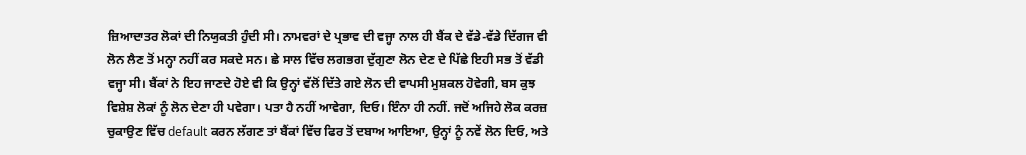ਜ਼ਿਆਦਾਤਰ ਲੋਕਾਂ ਦੀ ਨਿਯੁਕਤੀ ਹੁੰਦੀ ਸੀ। ਨਾਮਵਰਾਂ ਦੇ ਪ੍ਰਭਾਵ ਦੀ ਵਜ੍ਹਾ ਨਾਲ ਹੀ ਬੈਂਕ ਦੇ ਵੱਡੇ-ਵੱਡੇ ਦਿੱਗਜ ਵੀ ਲੋਨ ਲੈਣ ਤੋਂ ਮਨ੍ਹਾ ਨਹੀਂ ਕਰ ਸਕਦੇ ਸਨ। ਛੇ ਸਾਲ ਵਿੱਚ ਲਗਭਗ ਦੁੱਗੁਣਾ ਲੋਨ ਦੇਣ ਦੇ ਪਿੱਛੇ ਇਹੀ ਸਭ ਤੋਂ ਵੱਡੀ ਵਜ੍ਹਾ ਸੀ। ਬੈਂਕਾਂ ਨੇ ਇਹ ਜਾਣਦੇ ਹੋਏ ਵੀ ਕਿ ਉਨ੍ਹਾਂ ਵੱਲੋਂ ਦਿੱਤੇ ਗਏ ਲੋਨ ਦੀ ਵਾਪਸੀ ਮੁਸ਼ਕਲ ਹੋਵੇਗੀ, ਬਸ ਕੁਝ ਵਿਸ਼ੇਸ਼ ਲੋਕਾਂ ਨੂੰ ਲੋਨ ਦੇਣਾ ਹੀ ਪਵੇਗਾ। ਪਤਾ ਹੈ ਨਹੀਂ ਆਵੇਗਾ, ਦਿਓ। ਇੰਨਾ ਹੀ ਨਹੀਂ. ਜਦੋਂ ਅਜਿਹੇ ਲੋਕ ਕਰਜ਼ ਚੁਕਾਉਣ ਵਿੱਚ default ਕਰਨ ਲੱਗਣ ਤਾਂ ਬੈਂਕਾਂ ਵਿੱਚ ਫਿਰ ਤੋਂ ਦਬਾਅ ਆਇਆ, ਉਨ੍ਹਾਂ ਨੂੰ ਨਵੇਂ ਲੋਨ ਦਿਓ, ਅਤੇ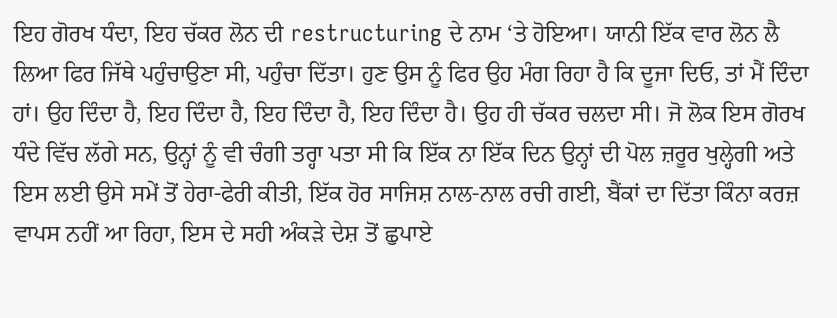ਇਹ ਗੋਰਖ ਧੰਦਾ, ਇਹ ਚੱਕਰ ਲੋਨ ਦੀ restructuring ਦੇ ਨਾਮ ‘ਤੇ ਹੋਇਆ। ਯਾਨੀ ਇੱਕ ਵਾਰ ਲੋਨ ਲੈ ਲਿਆ ਫਿਰ ਜਿੱਥੇ ਪਹੁੰਚਾਉਣਾ ਸੀ, ਪਹੁੰਚਾ ਦਿੱਤਾ। ਹੁਣ ਉਸ ਨੂੰ ਫਿਰ ਉਹ ਮੰਗ ਰਿਹਾ ਹੈ ਕਿ ਦੂਜਾ ਦਿਓ, ਤਾਂ ਮੈਂ ਦਿੰਦਾ ਹਾਂ। ਉਹ ਦਿੰਦਾ ਹੈ, ਇਹ ਦਿੰਦਾ ਹੈ, ਇਹ ਦਿੰਦਾ ਹੈ, ਇਹ ਦਿੰਦਾ ਹੈ। ਉਹ ਹੀ ਚੱਕਰ ਚਲਦਾ ਸੀ। ਜੋ ਲੋਕ ਇਸ ਗੋਰਖ ਧੰਦੇ ਵਿੱਚ ਲੱਗੇ ਸਨ, ਉਨ੍ਹਾਂ ਨੂੰ ਵੀ ਚੰਗੀ ਤਰ੍ਹਾ ਪਤਾ ਸੀ ਕਿ ਇੱਕ ਨਾ ਇੱਕ ਦਿਨ ਉਨ੍ਹਾਂ ਦੀ ਪੋਲ ਜ਼ਰੂਰ ਖੁਲ੍ਹੇਗੀ ਅਤੇ ਇਸ ਲਈ ਉਸੇ ਸਮੇਂ ਤੋਂ ਹੇਰਾ-ਫੇਰੀ ਕੀਤੀ, ਇੱਕ ਹੋਰ ਸਾਜਿਸ਼ ਨਾਲ-ਨਾਲ ਰਚੀ ਗਈ, ਬੈਂਕਾਂ ਦਾ ਦਿੱਤਾ ਕਿੰਨਾ ਕਰਜ਼ ਵਾਪਸ ਨਹੀਂ ਆ ਰਿਹਾ, ਇਸ ਦੇ ਸਹੀ ਅੰਕੜੇ ਦੇਸ਼ ਤੋਂ ਛੁਪਾਏ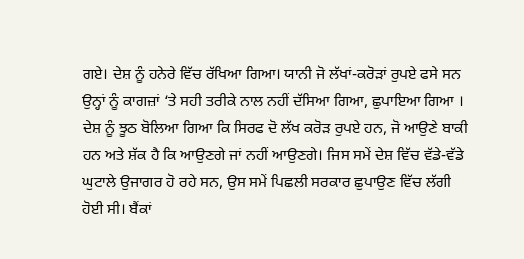ਗਏ। ਦੇਸ਼ ਨੂੰ ਹਨੇਰੇ ਵਿੱਚ ਰੱਖਿਆ ਗਿਆ। ਯਾਨੀ ਜੋ ਲੱਖਾਂ-ਕਰੋੜਾਂ ਰੁਪਏ ਫਸੇ ਸਨ ਉਨ੍ਹਾਂ ਨੂੰ ਕਾਗਜ਼ਾਂ ‘ਤੇ ਸਹੀ ਤਰੀਕੇ ਨਾਲ ਨਹੀਂ ਦੱਸਿਆ ਗਿਆ, ਛੁਪਾਇਆ ਗਿਆ । ਦੇਸ਼ ਨੂੰ ਝੂਠ ਬੋਲਿਆ ਗਿਆ ਕਿ ਸਿਰਫ ਦੋ ਲੱਖ ਕਰੋੜ ਰੁਪਏ ਹਨ, ਜੋ ਆਉਣੇ ਬਾਕੀ ਹਨ ਅਤੇ ਸ਼ੱਕ ਹੈ ਕਿ ਆਉਣਗੇ ਜਾਂ ਨਹੀਂ ਆਉਣਗੇ। ਜਿਸ ਸਮੇਂ ਦੇਸ਼ ਵਿੱਚ ਵੱਡੇ-ਵੱਡੇ ਘੁਟਾਲੇ ਉਜਾਗਰ ਹੋ ਰਹੇ ਸਨ, ਉਸ ਸਮੇਂ ਪਿਛਲੀ ਸਰਕਾਰ ਛੁਪਾਉਣ ਵਿੱਚ ਲੱਗੀ ਹੋਈ ਸੀ। ਬੈਂਕਾਂ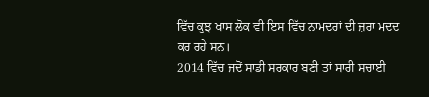ਵਿੱਚ ਕੁਝ ਖਾਸ ਲੋਕ ਵੀ ਇਸ ਵਿੱਚ ਨਾਮਦਰਾਂ ਦੀ ਜ਼ਰਾ ਮਦਦ ਕਰ ਰਹੇ ਸਨ।
2014 ਵਿੱਚ ਜਦੋਂ ਸਾਡੀ ਸਰਕਾਰ ਬਣੀ ਤਾਂ ਸਾਰੀ ਸਚਾਈ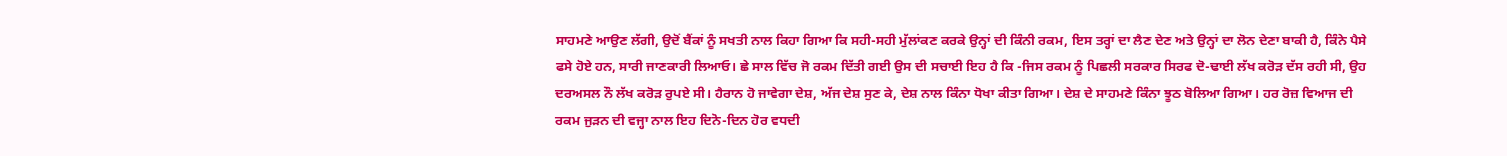ਸਾਹਮਣੇ ਆਉਣ ਲੱਗੀ, ਉਦੋਂ ਬੈਂਕਾਂ ਨੂੰ ਸਖਤੀ ਨਾਲ ਕਿਹਾ ਗਿਆ ਕਿ ਸਹੀ-ਸਹੀ ਮੁੱਲਾਂਕਣ ਕਰਕੇ ਉਨ੍ਹਾਂ ਦੀ ਕਿੰਨੀ ਰਕਮ, ਇਸ ਤਰ੍ਹਾਂ ਦਾ ਲੈਣ ਦੇਣ ਅਤੇ ਉਨ੍ਹਾਂ ਦਾ ਲੋਨ ਦੇਣਾ ਬਾਕੀ ਹੈ, ਕਿੰਨੇ ਪੈਸੇ ਫਸੇ ਹੋਏ ਹਨ, ਸਾਰੀ ਜਾਣਕਾਰੀ ਲਿਆਓ। ਛੇ ਸਾਲ ਵਿੱਚ ਜੋ ਰਕਮ ਦਿੱਤੀ ਗਈ ਉਸ ਦੀ ਸਚਾਈ ਇਹ ਹੈ ਕਿ -ਜਿਸ ਰਕਮ ਨੂੰ ਪਿਛਲੀ ਸਰਕਾਰ ਸਿਰਫ ਦੋ-ਢਾਈ ਲੱਖ ਕਰੋੜ ਦੱਸ ਰਹੀ ਸੀ, ਉਹ ਦਰਅਸਲ ਨੌ ਲੱਖ ਕਰੋੜ ਰੁਪਏ ਸੀ। ਹੈਰਾਨ ਹੋ ਜਾਵੇਗਾ ਦੇਸ਼, ਅੱਜ ਦੇਸ਼ ਸੁਣ ਕੇ, ਦੇਸ਼ ਨਾਲ ਕਿੰਨਾ ਧੋਖਾ ਕੀਤਾ ਗਿਆ। ਦੇਸ਼ ਦੇ ਸਾਹਮਣੇ ਕਿੰਨਾ ਝੂਠ ਬੋਲਿਆ ਗਿਆ। ਹਰ ਰੋਜ਼ ਵਿਆਜ ਦੀ ਰਕਮ ਜੁੜਨ ਦੀ ਵਜ੍ਹਾ ਨਾਲ ਇਹ ਦਿਨੋ-ਦਿਨ ਹੋਰ ਵਧਦੀ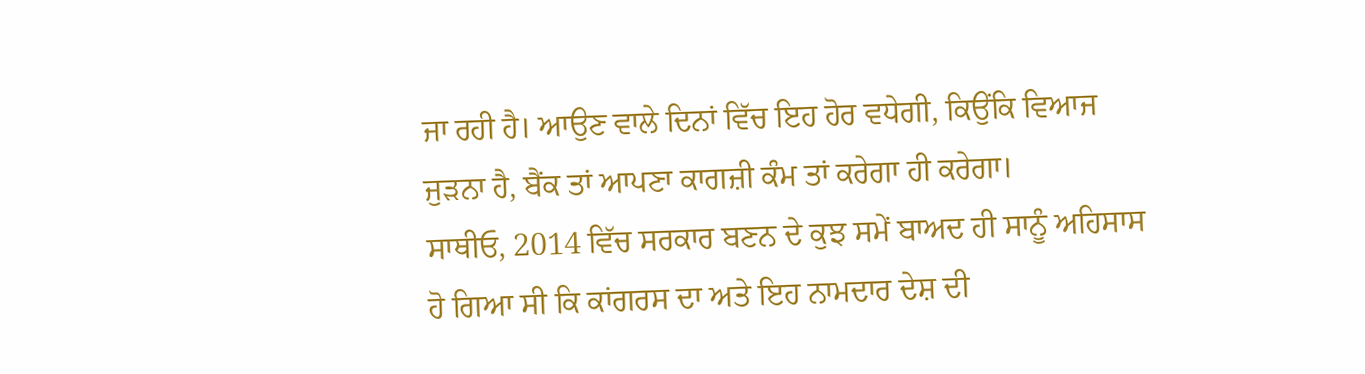ਜਾ ਰਹੀ ਹੈ। ਆਉਣ ਵਾਲੇ ਦਿਨਾਂ ਵਿੱਚ ਇਹ ਹੋਰ ਵਧੇਗੀ, ਕਿਉਂਕਿ ਵਿਆਜ ਜੁੜਨਾ ਹੈ, ਬੈਂਕ ਤਾਂ ਆਪਣਾ ਕਾਗਜ਼ੀ ਕੰਮ ਤਾਂ ਕਰੇਗਾ ਹੀ ਕਰੇਗਾ।
ਸਾਥੀਓ, 2014 ਵਿੱਚ ਸਰਕਾਰ ਬਣਨ ਦੇ ਕੁਝ ਸਮੇਂ ਬਾਅਦ ਹੀ ਸਾਨੂੰ ਅਹਿਸਾਸ ਹੋ ਗਿਆ ਸੀ ਕਿ ਕਾਂਗਰਸ ਦਾ ਅਤੇ ਇਹ ਨਾਮਦਾਰ ਦੇਸ਼ ਦੀ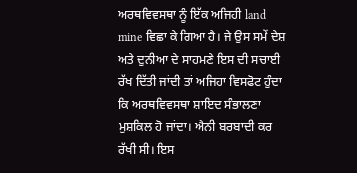ਅਰਥਵਿਵਸਥਾ ਨੂੰ ਇੱਕ ਅਜਿਹੀ land mine ਵਿਛਾ ਕੇ ਗਿਆ ਹੈ। ਜੇ ਉਸ ਸਮੇਂ ਦੇਸ਼ ਅਤੇ ਦੁਨੀਆ ਦੇ ਸਾਹਮਣੇ ਇਸ ਦੀ ਸਚਾਈ ਰੱਖ ਦਿੱਤੀ ਜਾਂਦੀ ਤਾਂ ਅਜਿਹਾ ਵਿਸਫੋਟ ਹੁੰਦਾ ਕਿ ਅਰਥਵਿਵਸਥਾ ਸ਼ਾਇਦ ਸੰਭਾਲਣਾ ਮੁਸ਼ਕਿਲ ਹੋ ਜਾਂਦਾ। ਐਨੀ ਬਰਬਾਦੀ ਕਰ ਰੱਖੀ ਸੀ। ਇਸ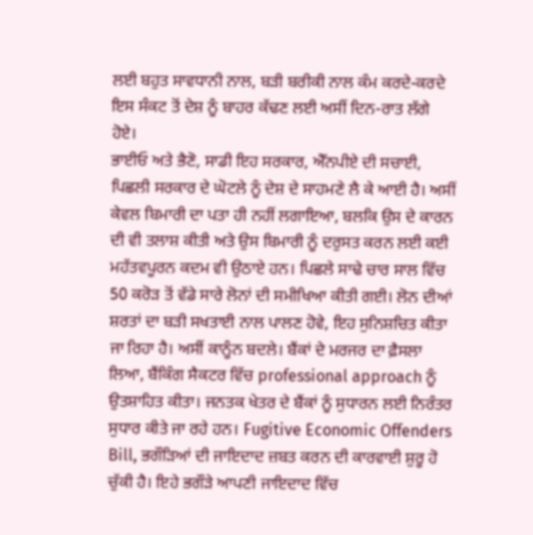ਲਈ ਬਹੁਤ ਸਾਵਧਾਨੀ ਨਾਲ, ਬੜੀ ਬਰੀਕੀ ਨਾਲ ਕੰਮ ਕਰਦੇ-ਕਰਦੇ ਇਸ ਸੰਕਟ ਤੋਂ ਦੇਸ਼ ਨੂੰ ਬਾਹਰ ਕੱਢਣ ਲਈ ਅਸੀਂ ਦਿਨ-ਰਾਤ ਲੱਗੇ ਹੋਏ।
ਭਾਈਓ ਅਤੇ ਭੈਣੋ, ਸਾਡੀ ਇਹ ਸਰਕਾਰ, ਐੱਨਪੀਏ ਦੀ ਸਚਾਈ, ਪਿਛਲੀ ਸਰਕਾਰ ਦੇ ਘੋਟਲੇ ਨੂੰ ਦੇਸ਼ ਦੇ ਸਾਹਮਣੇ ਲੈ ਕੇ ਆਈ ਹੈ। ਅਸੀਂ ਕੇਵਲ ਬਿਮਾਰੀ ਦਾ ਪਤਾ ਹੀ ਨਹੀਂ ਲਗਾਇਆ, ਬਲਕਿ ਉਸ ਦੇ ਕਾਰਨ ਦੀ ਵੀ ਤਲਾਸ਼ ਕੀਤੀ ਅਤੇ ਉਸ ਬਿਮਾਰੀ ਨੂੰ ਦਰੁਸਤ ਕਰਨ ਲਈ ਕਈ ਮਹੱਤਵਪੂਰਨ ਕਦਮ ਵੀ ਉਠਾਏ ਹਨ। ਪਿਛਲੇ ਸਾਢੇ ਚਾਰ ਸਾਲ ਵਿੱਚ 50 ਕਰੋੜ ਤੋਂ ਵੱਡੇ ਸਾਰੇ ਲੋਨਾਂ ਦੀ ਸਮੀਖਿਆ ਕੀਤੀ ਗਈ। ਲੋਨ ਦੀਆਂ ਸ਼ਰਤਾਂ ਦਾ ਬੜੀ ਸਖਤਾਈ ਨਾਲ ਪਾਲਣ ਹੋਵੇ, ਇਹ ਸੁਨਿਸ਼ਚਿਤ ਕੀਤਾ ਜਾ ਰਿਹਾ ਹੈ। ਅਸੀਂ ਕਾਨੂੰਨ ਬਦਲੇ। ਬੈਂਕਾਂ ਦੇ ਮਰਜਰ ਦਾ ਫ਼ੈਸਲਾ ਲਿਆ, ਬੈਂਕਿੰਗ ਸੈਕਟਰ ਵਿੱਚ professional approach ਨੂੰ ਉਤਸ਼ਾਹਿਤ ਕੀਤਾ। ਜਨਤਕ ਖੇਤਰ ਦੇ ਬੈਂਕਾਂ ਨੂੰ ਸੁਧਾਰਨ ਲਈ ਨਿਰੰਤਰ ਸੁਧਾਰ ਕੀਤੇ ਜਾ ਰਹੇ ਹਨ। Fugitive Economic Offenders Bill, ਭਗੌੜਿਆਂ ਦੀ ਜਾਇਦਾਦ ਜ਼ਬਤ ਕਰਨ ਦੀ ਕਾਰਵਾਈ ਸ਼ੁਰੂ ਹੋ ਚੁੱਕੀ ਹੈ। ਇਹੇ ਭਗੌੜੇ ਆਪਣੀ ਜਾਇਦਾਦ ਵਿੱਚ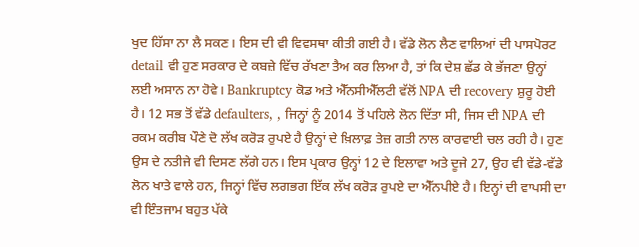ਖੁਦ ਹਿੱਸਾ ਨਾ ਲੈ ਸਕਣ। ਇਸ ਦੀ ਵੀ ਵਿਵਸਥਾ ਕੀਤੀ ਗਈ ਹੈ। ਵੱਡੇ ਲੋਨ ਲੈਣ ਵਾਲਿਆਂ ਦੀ ਪਾਸਪੋਰਟ detail ਵੀ ਹੁਣ ਸਰਕਾਰ ਦੇ ਕਬਜ਼ੇ ਵਿੱਚ ਰੱਖਣਾ ਤੈਅ ਕਰ ਲਿਆ ਹੈ, ਤਾਂ ਕਿ ਦੇਸ਼ ਛੱਡ ਕੇ ਭੱਜਣਾ ਉਨ੍ਹਾਂ ਲਈ ਅਸਾਨ ਨਾ ਹੋਵੇ। Bankruptcy ਕੋਡ ਅਤੇ ਐੱਨਸੀਐੱਲਟੀ ਵੱਲੋਂ NPA ਦੀ recovery ਸ਼ੁਰੂ ਹੋਈ ਹੈ। 12 ਸਭ ਤੋਂ ਵੱਡੇ defaulters, , ਜਿਨ੍ਹਾਂ ਨੂੰ 2014 ਤੋਂ ਪਹਿਲੇ ਲੋਨ ਦਿੱਤਾ ਸੀ, ਜਿਸ ਦੀ NPA ਦੀ ਰਕਮ ਕਰੀਬ ਪੌਣੇ ਦੋ ਲੱਖ ਕਰੋੜ ਰੁਪਏ ਹੈ ਉਨ੍ਹਾਂ ਦੇ ਖ਼ਿਲਾਫ਼ ਤੇਜ਼ ਗਤੀ ਨਾਲ ਕਾਰਵਾਈ ਚਲ ਰਹੀ ਹੈ। ਹੁਣ ਉਸ ਦੇ ਨਤੀਜੇ ਵੀ ਦਿਸਣ ਲੱਗੇ ਹਨ। ਇਸ ਪ੍ਰਕਾਰ ਉਨ੍ਹਾਂ 12 ਦੇ ਇਲਾਵਾ ਅਤੇ ਦੂਜੇ 27, ਉਹ ਵੀ ਵੱਡੇ-ਵੱਡੇ ਲੋਨ ਖਾਤੇ ਵਾਲੇ ਹਨ, ਜਿਨ੍ਹਾਂ ਵਿੱਚ ਲਗਭਗ ਇੱਕ ਲੱਖ ਕਰੋੜ ਰੁਪਏ ਦਾ ਐੱਨਪੀਏ ਹੈ। ਇਨ੍ਹਾਂ ਦੀ ਵਾਪਸੀ ਦਾ ਵੀ ਇੰਤਜਾਮ ਬਹੁਤ ਪੱਕੇ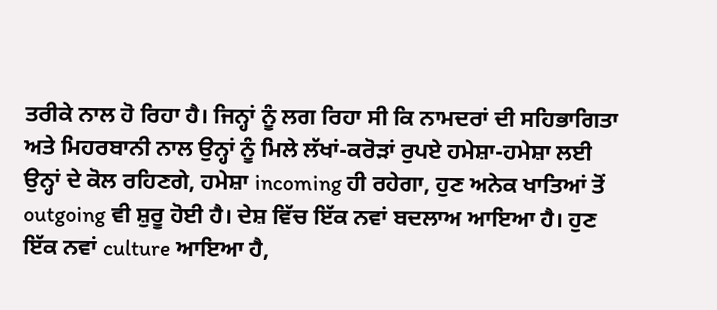ਤਰੀਕੇ ਨਾਲ ਹੋ ਰਿਹਾ ਹੈ। ਜਿਨ੍ਹਾਂ ਨੂੰ ਲਗ ਰਿਹਾ ਸੀ ਕਿ ਨਾਮਦਰਾਂ ਦੀ ਸਹਿਭਾਗਿਤਾ ਅਤੇ ਮਿਹਰਬਾਨੀ ਨਾਲ ਉਨ੍ਹਾਂ ਨੂੰ ਮਿਲੇ ਲੱਖਾਂ-ਕਰੋੜਾਂ ਰੁਪਏ ਹਮੇਸ਼ਾ-ਹਮੇਸ਼ਾ ਲਈ ਉਨ੍ਹਾਂ ਦੇ ਕੋਲ ਰਹਿਣਗੇ, ਹਮੇਸ਼ਾ incoming ਹੀ ਰਹੇਗਾ, ਹੁਣ ਅਨੇਕ ਖਾਤਿਆਂ ਤੋਂ outgoing ਵੀ ਸ਼ੁਰੂ ਹੋਈ ਹੈ। ਦੇਸ਼ ਵਿੱਚ ਇੱਕ ਨਵਾਂ ਬਦਲਾਅ ਆਇਆ ਹੈ। ਹੁਣ ਇੱਕ ਨਵਾਂ culture ਆਇਆ ਹੈ,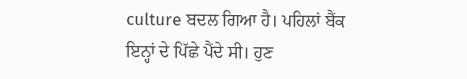culture ਬਦਲ ਗਿਆ ਹੈ। ਪਹਿਲਾਂ ਬੈਂਕ ਇਨ੍ਹਾਂ ਦੇ ਪਿੱਛੇ ਪੈਂਦੇ ਸੀ। ਹੁਣ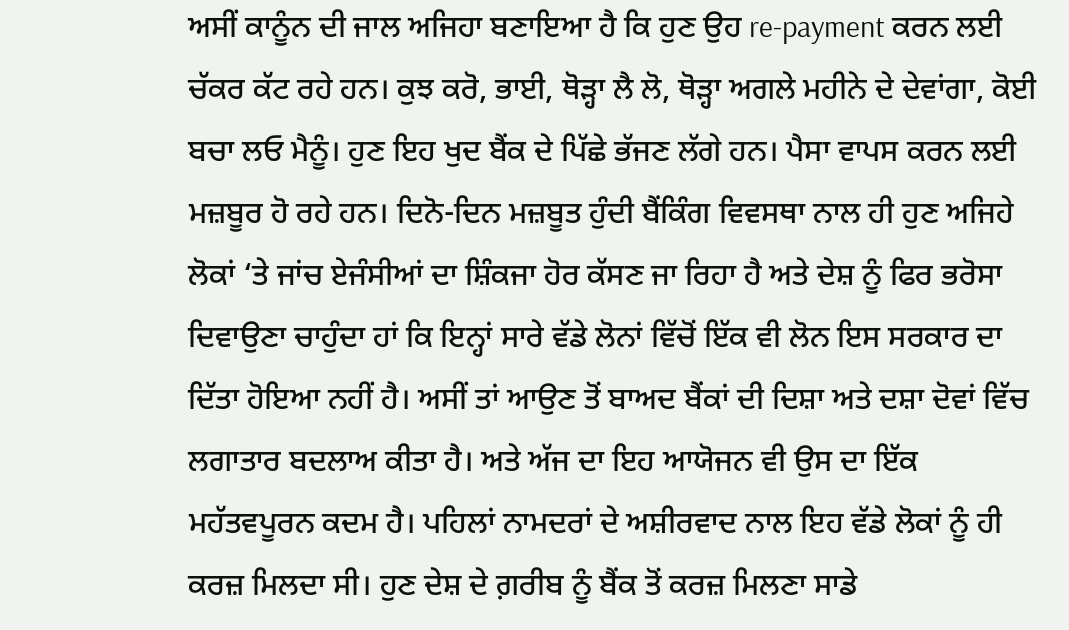ਅਸੀਂ ਕਾਨੂੰਨ ਦੀ ਜਾਲ ਅਜਿਹਾ ਬਣਾਇਆ ਹੈ ਕਿ ਹੁਣ ਉਹ re-payment ਕਰਨ ਲਈ ਚੱਕਰ ਕੱਟ ਰਹੇ ਹਨ। ਕੁਝ ਕਰੋ, ਭਾਈ, ਥੋੜ੍ਹਾ ਲੈ ਲੋ, ਥੋੜ੍ਹਾ ਅਗਲੇ ਮਹੀਨੇ ਦੇ ਦੇਵਾਂਗਾ, ਕੋਈ ਬਚਾ ਲਓ ਮੈਨੂੰ। ਹੁਣ ਇਹ ਖੁਦ ਬੈਂਕ ਦੇ ਪਿੱਛੇ ਭੱਜਣ ਲੱਗੇ ਹਨ। ਪੈਸਾ ਵਾਪਸ ਕਰਨ ਲਈ ਮਜ਼ਬੂਰ ਹੋ ਰਹੇ ਹਨ। ਦਿਨੋ-ਦਿਨ ਮਜ਼ਬੂਤ ਹੁੰਦੀ ਬੈਂਕਿੰਗ ਵਿਵਸਥਾ ਨਾਲ ਹੀ ਹੁਣ ਅਜਿਹੇ ਲੋਕਾਂ ‘ਤੇ ਜਾਂਚ ਏਜੰਸੀਆਂ ਦਾ ਸ਼ਿੰਕਜਾ ਹੋਰ ਕੱਸਣ ਜਾ ਰਿਹਾ ਹੈ ਅਤੇ ਦੇਸ਼ ਨੂੰ ਫਿਰ ਭਰੋਸਾ ਦਿਵਾਉਣਾ ਚਾਹੁੰਦਾ ਹਾਂ ਕਿ ਇਨ੍ਹਾਂ ਸਾਰੇ ਵੱਡੇ ਲੋਨਾਂ ਵਿੱਚੋਂ ਇੱਕ ਵੀ ਲੋਨ ਇਸ ਸਰਕਾਰ ਦਾ ਦਿੱਤਾ ਹੋਇਆ ਨਹੀਂ ਹੈ। ਅਸੀਂ ਤਾਂ ਆਉਣ ਤੋਂ ਬਾਅਦ ਬੈਂਕਾਂ ਦੀ ਦਿਸ਼ਾ ਅਤੇ ਦਸ਼ਾ ਦੋਵਾਂ ਵਿੱਚ ਲਗਾਤਾਰ ਬਦਲਾਅ ਕੀਤਾ ਹੈ। ਅਤੇ ਅੱਜ ਦਾ ਇਹ ਆਯੋਜਨ ਵੀ ਉਸ ਦਾ ਇੱਕ ਮਹੱਤਵਪੂਰਨ ਕਦਮ ਹੈ। ਪਹਿਲਾਂ ਨਾਮਦਰਾਂ ਦੇ ਅਸ਼ੀਰਵਾਦ ਨਾਲ ਇਹ ਵੱਡੇ ਲੋਕਾਂ ਨੂੰ ਹੀ ਕਰਜ਼ ਮਿਲਦਾ ਸੀ। ਹੁਣ ਦੇਸ਼ ਦੇ ਗ਼ਰੀਬ ਨੂੰ ਬੈਂਕ ਤੋਂ ਕਰਜ਼ ਮਿਲਣਾ ਸਾਡੇ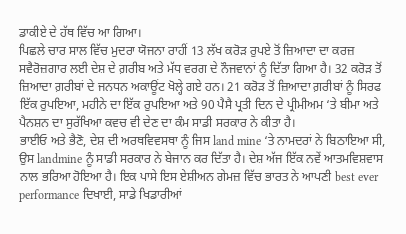ਡਾਕੀਏ ਦੇ ਹੱਥ ਵਿੱਚ ਆ ਗਿਆ।
ਪਿਛਲੇ ਚਾਰ ਸਾਲ ਵਿੱਚ ਮੁਦਰਾ ਯੋਜਨਾ ਰਾਹੀਂ 13 ਲੱਖ ਕਰੋੜ ਰੁਪਏ ਤੋਂ ਜ਼ਿਆਦਾ ਦਾ ਕਰਜ਼ ਸਵੈਰੋਜ਼ਗਾਰ ਲਈ ਦੇਸ਼ ਦੇ ਗ਼ਰੀਬ ਅਤੇ ਮੱਧ ਵਰਗ ਦੇ ਨੌਜਵਾਨਾਂ ਨੂੰ ਦਿੱਤਾ ਗਿਆ ਹੈ। 32 ਕਰੋੜ ਤੋਂ ਜ਼ਿਆਦਾ ਗ਼ਰੀਬਾਂ ਦੇ ਜਨਧਨ ਅਕਾਊਂਟ ਖੋਲ੍ਹੇ ਗਏ ਹਨ। 21 ਕਰੋੜ ਤੋਂ ਜ਼ਿਆਦਾ ਗ਼ਰੀਬਾਂ ਨੂੰ ਸਿਰਫ ਇੱਕ ਰੁਪਇਆ, ਮਹੀਨੇ ਦਾ ਇੱਕ ਰੁਪਇਆ ਅਤੇ 90 ਪੈਸੈ ਪ੍ਰਤੀ ਦਿਨ ਦੇ ਪ੍ਰੀਮੀਅਮ ‘ਤੇ ਬੀਮਾ ਅਤੇ ਪੈਨਸ਼ਨ ਦਾ ਸੁਰੱਖਿਆ ਕਵਚ ਵੀ ਦੇਣ ਦਾ ਕੰਮ ਸਾਡੀ ਸਰਕਾਰ ਨੇ ਕੀਤਾ ਹੈ।
ਭਾਈਓ ਅਤੇ ਭੈਣੋ, ਦੇਸ਼ ਦੀ ਅਰਥਵਿਵਸਥਾ ਨੂੰ ਜਿਸ land mine ‘ਤੇ ਨਾਮਦਰਾਂ ਨੇ ਬਿਠਾਇਆ ਸੀ, ਉਸ landmine ਨੂੰ ਸਾਡੀ ਸਰਕਾਰ ਨੇ ਬੇਜਾਨ ਕਰ ਦਿੱਤਾ ਹੈ। ਦੇਸ਼ ਅੱਜ ਇੱਕ ਨਵੇਂ ਆਤਮਵਿਸ਼ਵਾਸ ਨਾਲ ਭਰਿਆ ਹੋਇਆ ਹੈ। ਇਕ ਪਾਸੇ ਇਸ ਏਸ਼ੀਅਨ ਗੇਮਜ਼ ਵਿੱਚ ਭਾਰਤ ਨੇ ਆਪਣੀ best ever performance ਦਿਖਾਈ, ਸਾਡੇ ਖਿਡਾਰੀਆਂ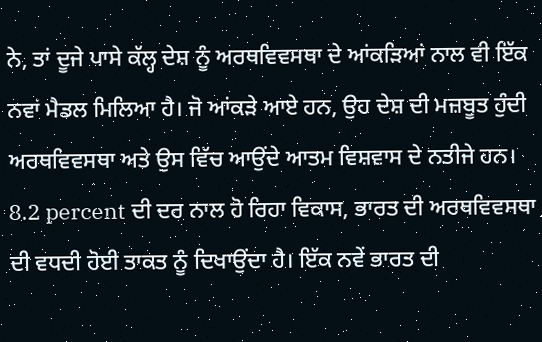ਨੇ, ਤਾਂ ਦੂਜੇ ਪਾਸੇ ਕੱਲ੍ਹ ਦੇਸ਼ ਨੂੰ ਅਰਥਵਿਵਸਥਾ ਦੇ ਆਂਕੜਿਆਂ ਨਾਲ ਵੀ ਇੱਕ ਨਵਾਂ ਮੈਡਲ ਮਿਲਿਆ ਹੈ। ਜੋ ਆਂਕੜੇ ਆਏ ਹਨ, ਉਹ ਦੇਸ਼ ਦੀ ਮਜ਼ਬੂਤ ਹੁੰਦੀ ਅਰਥਵਿਵਸਥਾ ਅਤੇ ਉਸ ਵਿੱਚ ਆਉਂਦੇ ਆਤਮ ਵਿਸ਼ਵਾਸ ਦੇ ਨਤੀਜੇ ਹਨ। 8.2 percent ਦੀ ਦਰ ਨਾਲ ਹੋ ਰਿਹਾ ਵਿਕਾਸ, ਭਾਰਤ ਦੀ ਅਰਥਵਿਵਸਥਾ ਦੀ ਵਧਦੀ ਹੋਈ ਤਾਕਤ ਨੂੰ ਦਿਖਾਉਂਦਾ ਹੈ। ਇੱਕ ਨਵੇਂ ਭਾਰਤ ਦੀ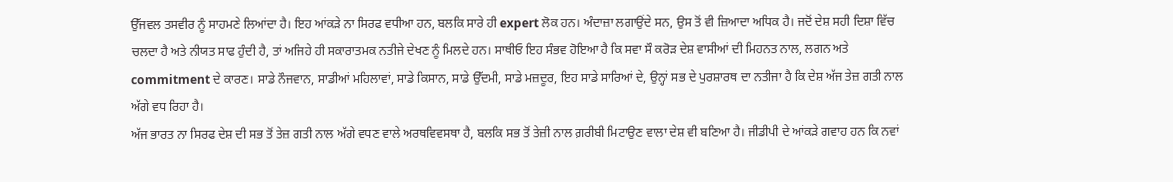ਉੱਜਵਲ ਤਸਵੀਰ ਨੂੰ ਸਾਹਮਣੇ ਲਿਆਂਦਾ ਹੈ। ਇਹ ਆਂਕੜੇ ਨਾ ਸਿਰਫ ਵਧੀਆ ਹਨ, ਬਲਕਿ ਸਾਰੇ ਹੀ expert ਲੋਕ ਹਨ। ਅੰਦਾਜ਼ਾ ਲਗਾਉਂਦੇ ਸਨ, ਉਸ ਤੋਂ ਵੀ ਜ਼ਿਆਦਾ ਅਧਿਕ ਹੈ। ਜਦੋਂ ਦੇਸ਼ ਸਹੀ ਦਿਸ਼ਾ ਵਿੱਚ ਚਲਦਾ ਹੈ ਅਤੇ ਨੀਯਤ ਸਾਫ ਹੁੰਦੀ ਹੈ, ਤਾਂ ਅਜਿਹੇ ਹੀ ਸਕਾਰਾਤਮਕ ਨਤੀਜੇ ਦੇਖਣ ਨੂੰ ਮਿਲਦੇ ਹਨ। ਸਾਥੀਓ ਇਹ ਸੰਭਵ ਹੋਇਆ ਹੈ ਕਿ ਸਵਾ ਸੌ ਕਰੋੜ ਦੇਸ਼ ਵਾਸੀਆਂ ਦੀ ਮਿਹਨਤ ਨਾਲ, ਲਗਨ ਅਤੇ commitment ਦੇ ਕਾਰਣ। ਸਾਡੇ ਨੌਜਵਾਨ, ਸਾਡੀਆਂ ਮਹਿਲਾਵਾਂ, ਸਾਡੇ ਕਿਸਾਨ, ਸਾਡੇ ਉੱਦਮੀ, ਸਾਡੇ ਮਜ਼ਦੂਰ, ਇਹ ਸਾਡੇ ਸਾਰਿਆਂ ਦੇ, ਉਨ੍ਹਾਂ ਸਭ ਦੇ ਪੁਰਸ਼ਾਰਥ ਦਾ ਨਤੀਜਾ ਹੈ ਕਿ ਦੇਸ਼ ਅੱਜ ਤੇਜ਼ ਗਤੀ ਨਾਲ ਅੱਗੇ ਵਧ ਰਿਹਾ ਹੈ।
ਅੱਜ ਭਾਰਤ ਨਾ ਸਿਰਫ ਦੇਸ਼ ਦੀ ਸਭ ਤੋਂ ਤੇਜ਼ ਗਤੀ ਨਾਲ ਅੱਗੇ ਵਧਣ ਵਾਲੇ ਅਰਥਵਿਵਸਥਾ ਹੈ, ਬਲਕਿ ਸਭ ਤੋਂ ਤੇਜ਼ੀ ਨਾਲ ਗ਼ਰੀਬੀ ਮਿਟਾਉਣ ਵਾਲਾ ਦੇਸ਼ ਵੀ ਬਣਿਆ ਹੈ। ਜੀਡੀਪੀ ਦੇ ਆਂਕੜੇ ਗਵਾਹ ਹਨ ਕਿ ਨਵਾਂ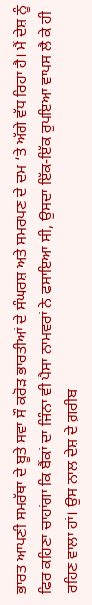ਭਾਰਤ ਆਪਣੀ ਸਮਰੱਥਾ ਦੇ ਬੂਤੇ ਸਵਾ ਸੌ ਕਰੋੜ ਭਾਰਤੀਆਂ ਦੇ ਸੰਘਰਸ਼ ਅਤੇ ਸਮਰਪਣ ਦੇ ਦਮ ‘ਤੇ ਅੱਗੇ ਵੱਧ ਰਿਹਾ ਹੈ। ਮੈਂ ਦੇਸ਼ ਨੂੰ ਫਿਰ ਕਹਿਣਾ ਚਾਹਾਂਗਾ ਕਿ ਬੈਂਕਾਂ ਦਾ ਜਿੰਨਾ ਵੀ ਪੈਸਾ ਨਾਮਵਰਾਂ ਨੇ ਫਸਾਇਆ ਸੀ, ਉਸਦਾ ਇੱਕ-ਇੱਕ ਰੁਪਇਆ ਵਾਪਸ ਲੈ ਕੇ ਹੀ ਰਹਿਣ ਵਾਲਾ ਹਾਂ। ਉਸ ਨਾਲ ਦੇਸ਼ ਦੇ ਗ਼ਰੀਬ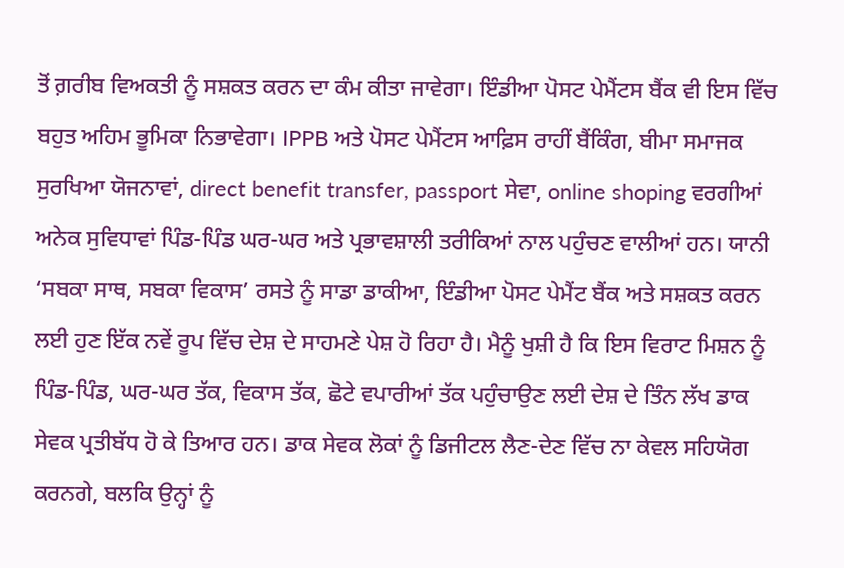ਤੋਂ ਗ਼ਰੀਬ ਵਿਅਕਤੀ ਨੂੰ ਸਸ਼ਕਤ ਕਰਨ ਦਾ ਕੰਮ ਕੀਤਾ ਜਾਵੇਗਾ। ਇੰਡੀਆ ਪੋਸਟ ਪੇਮੈਂਟਸ ਬੈਂਕ ਵੀ ਇਸ ਵਿੱਚ ਬਹੁਤ ਅਹਿਮ ਭੂਮਿਕਾ ਨਿਭਾਵੇਗਾ। IPPB ਅਤੇ ਪੋਸਟ ਪੇਮੈਂਟਸ ਆਫ਼ਿਸ ਰਾਹੀਂ ਬੈਂਕਿੰਗ, ਬੀਮਾ ਸਮਾਜਕ ਸੁਰਖਿਆ ਯੋਜਨਾਵਾਂ, direct benefit transfer, passport ਸੇਵਾ, online shoping ਵਰਗੀਆਂ ਅਨੇਕ ਸੁਵਿਧਾਵਾਂ ਪਿੰਡ-ਪਿੰਡ ਘਰ-ਘਰ ਅਤੇ ਪ੍ਰਭਾਵਸ਼ਾਲੀ ਤਰੀਕਿਆਂ ਨਾਲ ਪਹੁੰਚਣ ਵਾਲੀਆਂ ਹਨ। ਯਾਨੀ ‘ਸਬਕਾ ਸਾਥ, ਸਬਕਾ ਵਿਕਾਸ’ ਰਸਤੇ ਨੂੰ ਸਾਡਾ ਡਾਕੀਆ, ਇੰਡੀਆ ਪੋਸਟ ਪੇਮੈਂਟ ਬੈਂਕ ਅਤੇ ਸਸ਼ਕਤ ਕਰਨ ਲਈ ਹੁਣ ਇੱਕ ਨਵੇਂ ਰੂਪ ਵਿੱਚ ਦੇਸ਼ ਦੇ ਸਾਹਮਣੇ ਪੇਸ਼ ਹੋ ਰਿਹਾ ਹੈ। ਮੈਨੂੰ ਖੁਸ਼ੀ ਹੈ ਕਿ ਇਸ ਵਿਰਾਟ ਮਿਸ਼ਨ ਨੂੰ ਪਿੰਡ-ਪਿੰਡ, ਘਰ-ਘਰ ਤੱਕ, ਵਿਕਾਸ ਤੱਕ, ਛੋਟੇ ਵਪਾਰੀਆਂ ਤੱਕ ਪਹੁੰਚਾਉਣ ਲਈ ਦੇਸ਼ ਦੇ ਤਿੰਨ ਲੱਖ ਡਾਕ ਸੇਵਕ ਪ੍ਰਤੀਬੱਧ ਹੋ ਕੇ ਤਿਆਰ ਹਨ। ਡਾਕ ਸੇਵਕ ਲੋਕਾਂ ਨੂੰ ਡਿਜੀਟਲ ਲੈਣ-ਦੇਣ ਵਿੱਚ ਨਾ ਕੇਵਲ ਸਹਿਯੋਗ ਕਰਨਗੇ, ਬਲਕਿ ਉਨ੍ਹਾਂ ਨੂੰ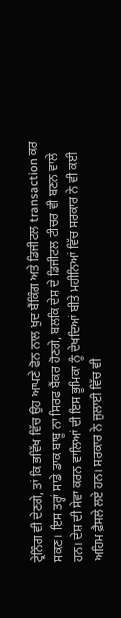ਟ੍ਰੇਨਿੰਗ ਵੀ ਦੇਣਗੇ, ਤਾਂ ਕਿ ਭਵਿੱਖ ਵਿੱਚ ਉਹ ਆਪਣੇ ਫੋਨ ਨਾਲ ਖੁਦ ਬੈਂਕਿੰਗ ਅਤੇ ਡਿਜੀਟਲ transaction ਕਰ ਸਕਣ। ਇਸ ਤਰ੍ਹਾਂ ਸਾਡੇ ਡਾਕ ਬਾਬੂ ਨਾ ਸਿਰਫ ਬੈਂਕਰ ਹੋਣਗੇ, ਬਲਕਿ ਦੇਸ਼ ਦੇ ਡਿਜੀਟਲ ਟੀਚਰ ਵੀ ਬਣਨ ਵਾਲੇ ਹਨ। ਦੇਸ਼ ਦੀ ਸੇਵਾ ਕਰਨ ਵਾਲਿਆਂ ਦੀ ਇਸ ਭੂਮਿਕਾ ਨੂੰ ਦੇਖਦਿਆਂ ਬੀਤੇ ਮਹੀਨਿਆਂ ਵਿੱਚ ਸਰਕਾਰ ਨੇ ਵੀ ਕਈ ਅਹਿਮ ਫ਼ੈਸਲੇ ਲਏ ਹਨ। ਸਰਕਾਰ ਨੇ ਜੁਲਾਈ ਵਿੱਚ ਵੀ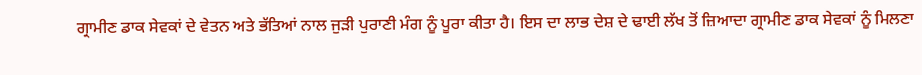ਗ੍ਰਾਮੀਣ ਡਾਕ ਸੇਵਕਾਂ ਦੇ ਵੇਤਨ ਅਤੇ ਭੱਤਿਆਂ ਨਾਲ ਜੁੜੀ ਪੁਰਾਣੀ ਮੰਗ ਨੂੰ ਪੂਰਾ ਕੀਤਾ ਹੈ। ਇਸ ਦਾ ਲਾਭ ਦੇਸ਼ ਦੇ ਢਾਈ ਲੱਖ ਤੋਂ ਜ਼ਿਆਦਾ ਗ੍ਰਾਮੀਣ ਡਾਕ ਸੇਵਕਾਂ ਨੂੰ ਮਿਲਣਾ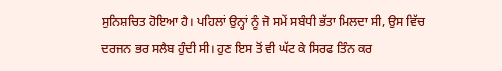ਸੁਨਿਸ਼ਚਿਤ ਹੋਇਆ ਹੈ। ਪਹਿਲਾਂ ਉਨ੍ਹਾਂ ਨੂੰ ਜੋ ਸਮੇਂ ਸਬੰਧੀ ਭੱਤਾ ਮਿਲਦਾ ਸੀ, ਉਸ ਵਿੱਚ ਦਰਜਨ ਭਰ ਸਲੈਬ ਹੁੰਦੀ ਸੀ। ਹੁਣ ਇਸ ਤੋਂ ਵੀ ਘੱਟ ਕੇ ਸਿਰਫ ਤਿੰਨ ਕਰ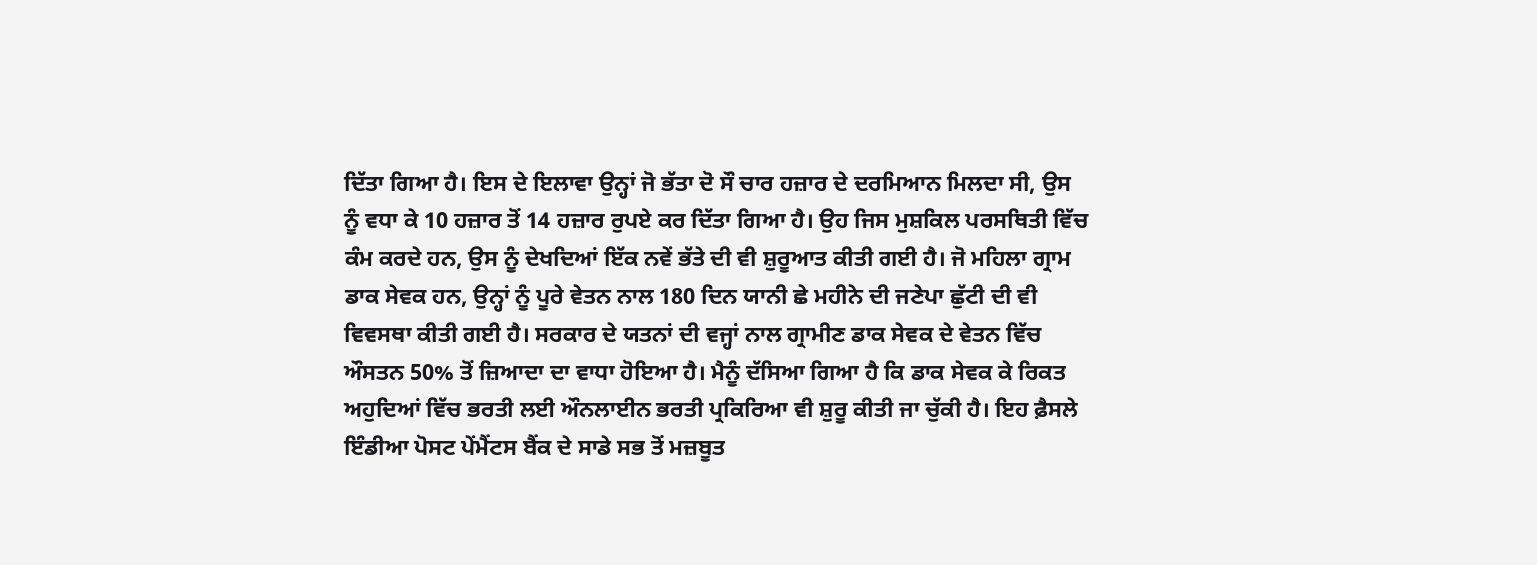ਦਿੱਤਾ ਗਿਆ ਹੈ। ਇਸ ਦੇ ਇਲਾਵਾ ਉਨ੍ਹਾਂ ਜੋ ਭੱਤਾ ਦੋ ਸੌ ਚਾਰ ਹਜ਼ਾਰ ਦੇ ਦਰਮਿਆਨ ਮਿਲਦਾ ਸੀ, ਉਸ ਨੂੰ ਵਧਾ ਕੇ 10 ਹਜ਼ਾਰ ਤੋਂ 14 ਹਜ਼ਾਰ ਰੁਪਏ ਕਰ ਦਿੱਤਾ ਗਿਆ ਹੈ। ਉਹ ਜਿਸ ਮੁਸ਼ਕਿਲ ਪਰਸਥਿਤੀ ਵਿੱਚ ਕੰਮ ਕਰਦੇ ਹਨ, ਉਸ ਨੂੰ ਦੇਖਦਿਆਂ ਇੱਕ ਨਵੇਂ ਭੱਤੇ ਦੀ ਵੀ ਸ਼ੁਰੂਆਤ ਕੀਤੀ ਗਈ ਹੈ। ਜੋ ਮਹਿਲਾ ਗ੍ਰਾਮ ਡਾਕ ਸੇਵਕ ਹਨ, ਉਨ੍ਹਾਂ ਨੂੰ ਪੂਰੇ ਵੇਤਨ ਨਾਲ 180 ਦਿਨ ਯਾਨੀ ਛੇ ਮਹੀਨੇ ਦੀ ਜਣੇਪਾ ਛੁੱਟੀ ਦੀ ਵੀ ਵਿਵਸਥਾ ਕੀਤੀ ਗਈ ਹੈ। ਸਰਕਾਰ ਦੇ ਯਤਨਾਂ ਦੀ ਵਜ੍ਹਾਂ ਨਾਲ ਗ੍ਰਾਮੀਣ ਡਾਕ ਸੇਵਕ ਦੇ ਵੇਤਨ ਵਿੱਚ ਔਸਤਨ 50% ਤੋਂ ਜ਼ਿਆਦਾ ਦਾ ਵਾਧਾ ਹੋਇਆ ਹੈ। ਮੈਨੂੰ ਦੱਸਿਆ ਗਿਆ ਹੈ ਕਿ ਡਾਕ ਸੇਵਕ ਕੇ ਰਿਕਤ ਅਹੁਦਿਆਂ ਵਿੱਚ ਭਰਤੀ ਲਈ ਔਨਲਾਈਨ ਭਰਤੀ ਪ੍ਰਕਿਰਿਆ ਵੀ ਸ਼ੁਰੂ ਕੀਤੀ ਜਾ ਚੁੱਕੀ ਹੈ। ਇਹ ਫ਼ੈਸਲੇ ਇੰਡੀਆ ਪੋਸਟ ਪੇਂਮੈਂਟਸ ਬੈਂਕ ਦੇ ਸਾਡੇ ਸਭ ਤੋਂ ਮਜ਼ਬੂਤ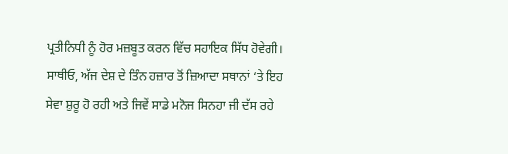ਪ੍ਰਤੀਨਿਧੀ ਨੂੰ ਹੋਰ ਮਜ਼ਬੂਤ ਕਰਨ ਵਿੱਚ ਸਹਾਇਕ ਸਿੱਧ ਹੋਵੇਗੀ।
ਸਾਥੀਓ, ਅੱਜ ਦੇਸ਼ ਦੇ ਤਿੰਨ ਹਜ਼ਾਰ ਤੋਂ ਜ਼ਿਆਦਾ ਸਥਾਨਾਂ ‘ਤੇ ਇਹ ਸੇਵਾ ਸ਼ੁਰੂ ਹੋ ਰਹੀ ਅਤੇ ਜਿਵੇਂ ਸਾਡੇ ਮਨੋਜ ਸਿਨਹਾ ਜੀ ਦੱਸ ਰਹੇ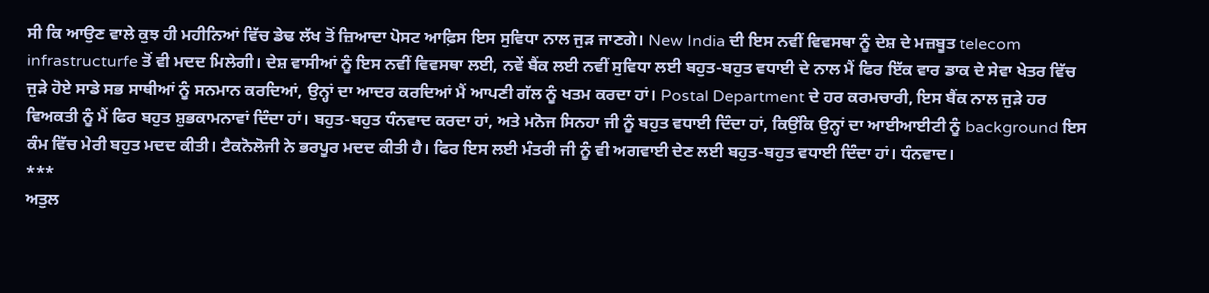ਸੀ ਕਿ ਆਉਣ ਵਾਲੇ ਕੁਝ ਹੀ ਮਹੀਨਿਆਂ ਵਿੱਚ ਡੇਢ ਲੱਖ ਤੋਂ ਜ਼ਿਆਦਾ ਪੋਸਟ ਆਫ਼ਿਸ ਇਸ ਸੁਵਿਧਾ ਨਾਲ ਜੁੜ ਜਾਣਗੇ। New India ਦੀ ਇਸ ਨਵੀਂ ਵਿਵਸਥਾ ਨੂੰ ਦੇਸ਼ ਦੇ ਮਜ਼ਬੂਤ telecom infrastructurfe ਤੋਂ ਵੀ ਮਦਦ ਮਿਲੇਗੀ। ਦੇਸ਼ ਵਾਸੀਆਂ ਨੂੰ ਇਸ ਨਵੀਂ ਵਿਵਸਥਾ ਲਈ, ਨਵੇਂ ਬੈਂਕ ਲਈ ਨਵੀਂ ਸੁਵਿਧਾ ਲਈ ਬਹੁਤ-ਬਹੁਤ ਵਧਾਈ ਦੇ ਨਾਲ ਮੈਂ ਫਿਰ ਇੱਕ ਵਾਰ ਡਾਕ ਦੇ ਸੇਵਾ ਖੇਤਰ ਵਿੱਚ ਜੁੜੇ ਹੋਏ ਸਾਡੇ ਸਭ ਸਾਥੀਆਂ ਨੂੰ ਸਨਮਾਨ ਕਰਦਿਆਂ, ਉਨ੍ਹਾਂ ਦਾ ਆਦਰ ਕਰਦਿਆਂ ਮੈਂ ਆਪਣੀ ਗੱਲ ਨੂੰ ਖਤਮ ਕਰਦਾ ਹਾਂ। Postal Department ਦੇ ਹਰ ਕਰਮਚਾਰੀ, ਇਸ ਬੈਂਕ ਨਾਲ ਜੁੜੇ ਹਰ ਵਿਅਕਤੀ ਨੂੰ ਮੈਂ ਫਿਰ ਬਹੁਤ ਸ਼ੁਭਕਾਮਨਾਵਾਂ ਦਿੰਦਾ ਹਾਂ। ਬਹੁਤ-ਬਹੁਤ ਧੰਨਵਾਦ ਕਰਦਾ ਹਾਂ, ਅਤੇ ਮਨੋਜ ਸਿਨਹਾ ਜੀ ਨੂੰ ਬਹੁਤ ਵਧਾਈ ਦਿੰਦਾ ਹਾਂ, ਕਿਉਂਕਿ ਉਨ੍ਹਾਂ ਦਾ ਆਈਆਈਟੀ ਨੂੰ background ਇਸ ਕੰਮ ਵਿੱਚ ਮੇਰੀ ਬਹੁਤ ਮਦਦ ਕੀਤੀ। ਟੈਕਨੋਲੋਜੀ ਨੇ ਭਰਪੂਰ ਮਦਦ ਕੀਤੀ ਹੈ। ਫਿਰ ਇਸ ਲਈ ਮੰਤਰੀ ਜੀ ਨੂੰ ਵੀ ਅਗਵਾਈ ਦੇਣ ਲਈ ਬਹੁਤ-ਬਹੁਤ ਵਧਾਈ ਦਿੰਦਾ ਹਾਂ। ਧੰਨਵਾਦ।
***
ਅਤੁਲ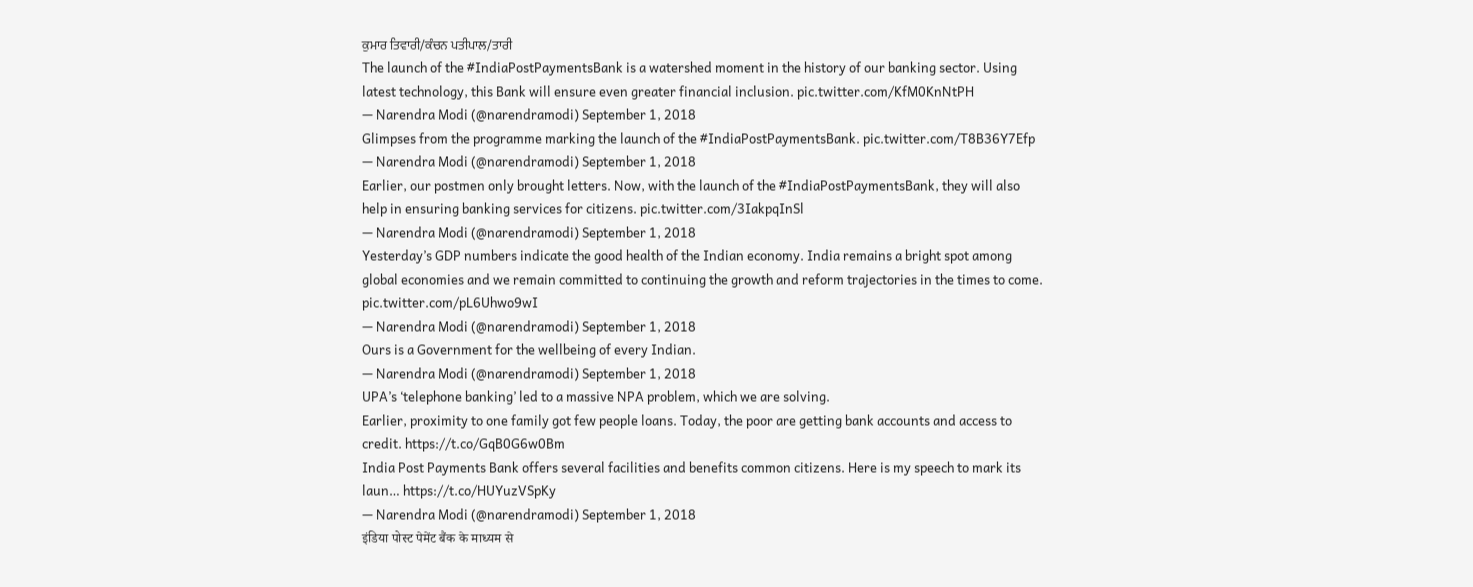ਕੁਮਾਰ ਤਿਵਾਰੀ/ਕੰਚਨ ਪਤੀਪਾਲ/ਤਾਰੀ
The launch of the #IndiaPostPaymentsBank is a watershed moment in the history of our banking sector. Using latest technology, this Bank will ensure even greater financial inclusion. pic.twitter.com/KfM0KnNtPH
— Narendra Modi (@narendramodi) September 1, 2018
Glimpses from the programme marking the launch of the #IndiaPostPaymentsBank. pic.twitter.com/T8B36Y7Efp
— Narendra Modi (@narendramodi) September 1, 2018
Earlier, our postmen only brought letters. Now, with the launch of the #IndiaPostPaymentsBank, they will also help in ensuring banking services for citizens. pic.twitter.com/3IakpqInSl
— Narendra Modi (@narendramodi) September 1, 2018
Yesterday’s GDP numbers indicate the good health of the Indian economy. India remains a bright spot among global economies and we remain committed to continuing the growth and reform trajectories in the times to come. pic.twitter.com/pL6Uhwo9wI
— Narendra Modi (@narendramodi) September 1, 2018
Ours is a Government for the wellbeing of every Indian.
— Narendra Modi (@narendramodi) September 1, 2018
UPA’s ‘telephone banking’ led to a massive NPA problem, which we are solving.
Earlier, proximity to one family got few people loans. Today, the poor are getting bank accounts and access to credit. https://t.co/GqB0G6w0Bm
India Post Payments Bank offers several facilities and benefits common citizens. Here is my speech to mark its laun… https://t.co/HUYuzVSpKy
— Narendra Modi (@narendramodi) September 1, 2018
इंडिया पोस्ट पेमेंट बैंक के माध्यम से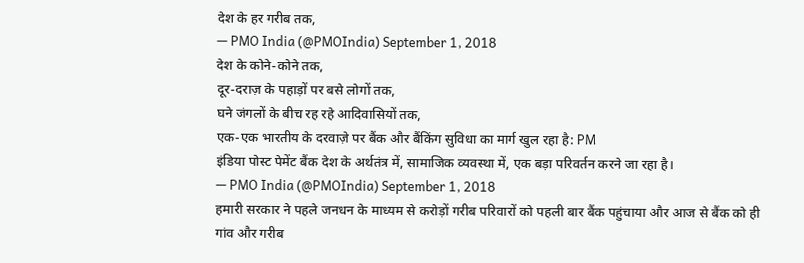देश के हर गरीब तक,
— PMO India (@PMOIndia) September 1, 2018
देश के कोने-कोने तक,
दूर-दराज़ के पहाड़ों पर बसे लोगों तक,
घने जंगलों के बीच रह रहे आदिवासियों तक,
एक-एक भारतीय के दरवाज़े पर बैंक और बैंकिंग सुविधा का मार्ग खुल रहा है: PM
इंडिया पोस्ट पेमेंट बैंक देश के अर्थतंत्र में, सामाजिक व्यवस्था में, एक बड़ा परिवर्तन करने जा रहा है।
— PMO India (@PMOIndia) September 1, 2018
हमारी सरकार ने पहले जनधन के माध्यम से करोड़ों गरीब परिवारों को पहली बार बैंक पहुंचाया और आज से बैंक को ही गांव और गरीब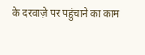के दरवाज़े पर पहुंचाने का काम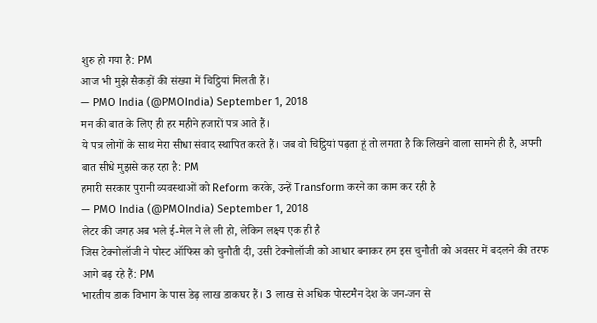शुरु हो गया है: PM
आज भी मुझे सैकड़ों की संख्या में चिट्ठियां मिलती हैं।
— PMO India (@PMOIndia) September 1, 2018
मन की बात के लिए ही हर महीने हजारों पत्र आते हैं।
ये पत्र लोगों के साथ मेरा सीधा संवाद स्थापित करते हैं। जब वो चिट्ठियां पढ़ता हूं तो लगता है कि लिखने वाला सामने ही है, अपनी बात सीधे मुझसे कह रहा है: PM
हमारी सरकार पुरानी व्यवस्थाओं को Reform करके, उन्हें Transform करने का काम कर रही है
— PMO India (@PMOIndia) September 1, 2018
लेटर की जगह अब भले ई-मेल ने ले ली हो, लेकिन लक्ष्य एक ही है
जिस टेक्नोलॉजी ने पोस्ट ऑफिस को चुनौती दी, उसी टेक्नोलॉजी को आधार बनाकर हम इस चुनौती को अवसर में बदलने की तरफ आगे बढ़ रहे हैं: PM
भारतीय डाक विभाग के पास डेढ़ लाख डाकघर हैं। 3 लाख से अधिक पोस्टमैन देश के जन-जन से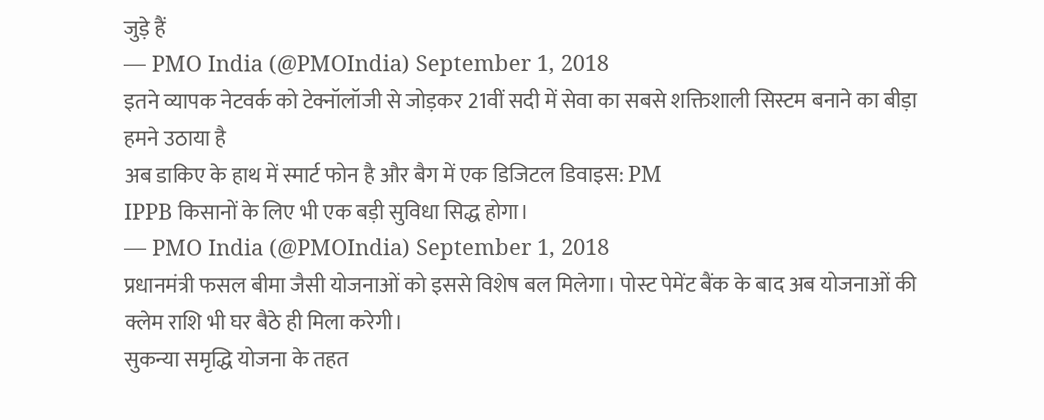जुड़े हैं
— PMO India (@PMOIndia) September 1, 2018
इतने व्यापक नेटवर्क को टेक्नॉलॉजी से जोड़कर 21वीं सदी में सेवा का सबसे शक्तिशाली सिस्टम बनाने का बीड़ा हमने उठाया है
अब डाकिए के हाथ में स्मार्ट फोन है और बैग में एक डिजिटल डिवाइस: PM
IPPB किसानों के लिए भी एक बड़ी सुविधा सिद्ध होगा।
— PMO India (@PMOIndia) September 1, 2018
प्रधानमंत्री फसल बीमा जैसी योजनाओं को इससे विशेष बल मिलेगा। पोस्ट पेमेंट बैंक के बाद अब योजनाओं की क्लेम राशि भी घर बैठे ही मिला करेगी।
सुकन्या समृद्धि योजना के तहत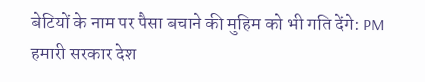बेटियों के नाम पर पैसा बचाने की मुहिम को भी गति देंगे: PM
हमारी सरकार देश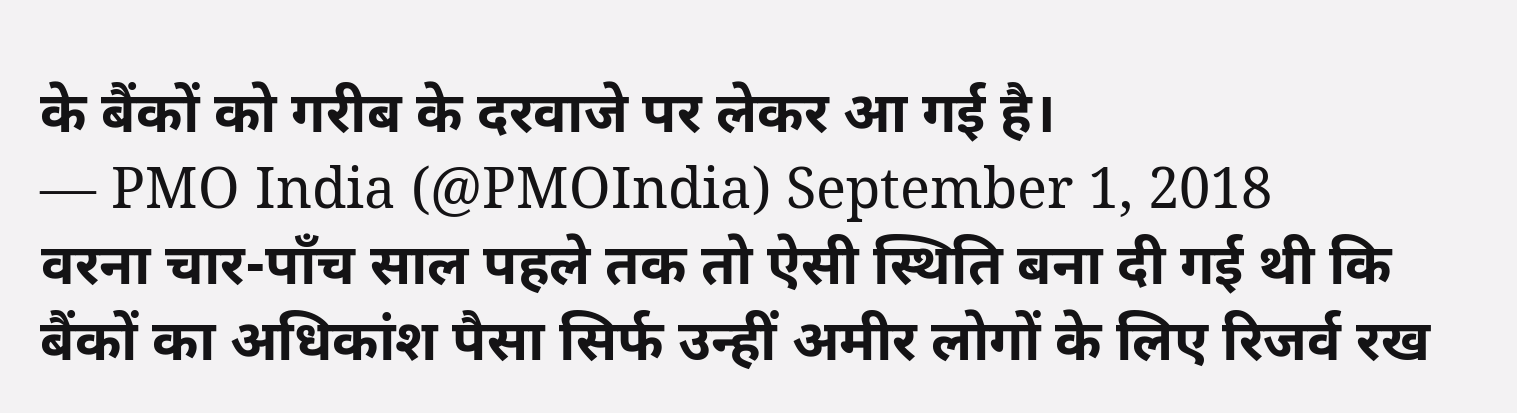के बैंकों को गरीब के दरवाजे पर लेकर आ गई है।
— PMO India (@PMOIndia) September 1, 2018
वरना चार-पाँच साल पहले तक तो ऐसी स्थिति बना दी गई थी कि बैंकों का अधिकांश पैसा सिर्फ उन्हीं अमीर लोगों के लिए रिजर्व रख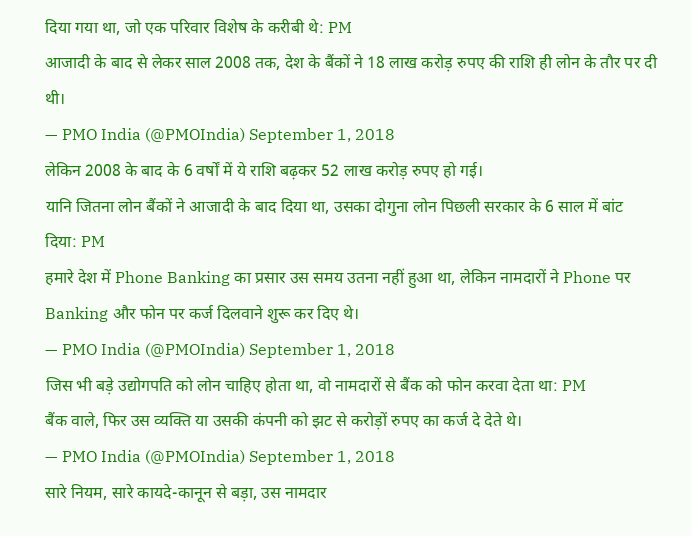दिया गया था, जो एक परिवार विशेष के करीबी थे: PM
आजादी के बाद से लेकर साल 2008 तक, देश के बैंकों ने 18 लाख करोड़ रुपए की राशि ही लोन के तौर पर दी थी।
— PMO India (@PMOIndia) September 1, 2018
लेकिन 2008 के बाद के 6 वर्षों में ये राशि बढ़कर 52 लाख करोड़ रुपए हो गई।
यानि जितना लोन बैंकों ने आजादी के बाद दिया था, उसका दोगुना लोन पिछली सरकार के 6 साल में बांट दिया: PM
हमारे देश में Phone Banking का प्रसार उस समय उतना नहीं हुआ था, लेकिन नामदारों ने Phone पर Banking और फोन पर कर्ज दिलवाने शुरू कर दिए थे।
— PMO India (@PMOIndia) September 1, 2018
जिस भी बड़े उद्योगपति को लोन चाहिए होता था, वो नामदारों से बैंक को फोन करवा देता था: PM
बैंक वाले, फिर उस व्यक्ति या उसकी कंपनी को झट से करोड़ों रुपए का कर्ज दे देते थे।
— PMO India (@PMOIndia) September 1, 2018
सारे नियम, सारे कायदे-कानून से बड़ा, उस नामदार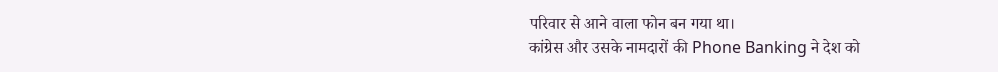परिवार से आने वाला फोन बन गया था।
कांग्रेस और उसके नामदारों की Phone Banking ने देश को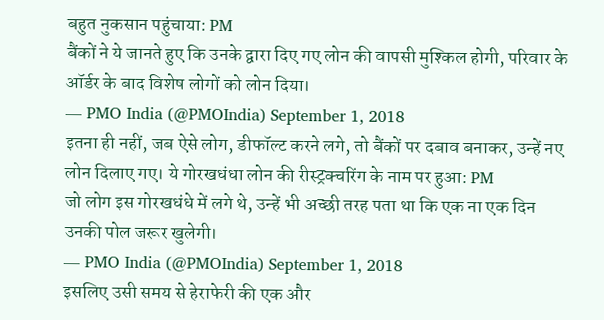बहुत नुकसान पहुंचाया: PM
बैंकों ने ये जानते हुए कि उनके द्वारा दिए गए लोन की वापसी मुश्किल होगी, परिवार के ऑर्डर के बाद विशेष लोगों को लोन दिया।
— PMO India (@PMOIndia) September 1, 2018
इतना ही नहीं, जब ऐसे लोग, डीफॉल्ट करने लगे, तो बैंकों पर दबाव बनाकर, उन्हें नए लोन दिलाए गए। ये गोरखधंधा लोन की रीस्ट्रक्चरिंग के नाम पर हुआ: PM
जो लोग इस गोरखधंधे में लगे थे, उन्हें भी अच्छी तरह पता था कि एक ना एक दिन उनकी पोल जरूर खुलेगी।
— PMO India (@PMOIndia) September 1, 2018
इसलिए उसी समय से हेराफेरी की एक और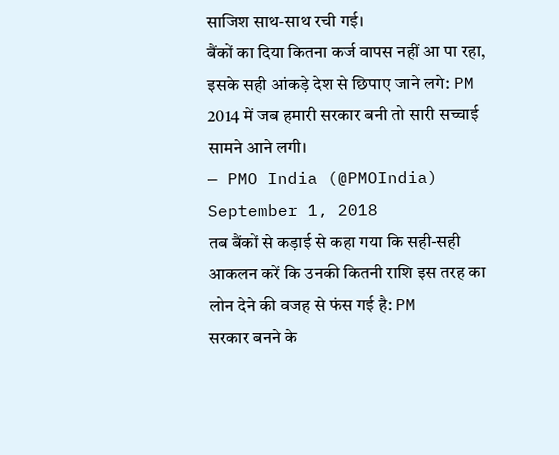साजिश साथ-साथ रची गई।
बैंकों का दिया कितना कर्ज वापस नहीं आ पा रहा, इसके सही आंकड़े देश से छिपाए जाने लगे: PM
2014 में जब हमारी सरकार बनी तो सारी सच्चाई सामने आने लगी।
— PMO India (@PMOIndia) September 1, 2018
तब बैंकों से कड़ाई से कहा गया कि सही-सही आकलन करें कि उनकी कितनी राशि इस तरह का लोन देने की वजह से फंस गई है: PM
सरकार बनने के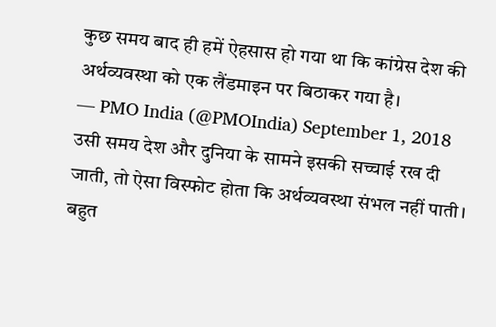कुछ समय बाद ही हमें ऐहसास हो गया था कि कांग्रेस देश की अर्थव्यवस्था को एक लैंडमाइन पर बिठाकर गया है।
— PMO India (@PMOIndia) September 1, 2018
उसी समय देश और दुनिया के सामने इसकी सच्चाई रख दी जाती, तो ऐसा विस्फोट होता कि अर्थव्यवस्था संभल नहीं पाती। बहुत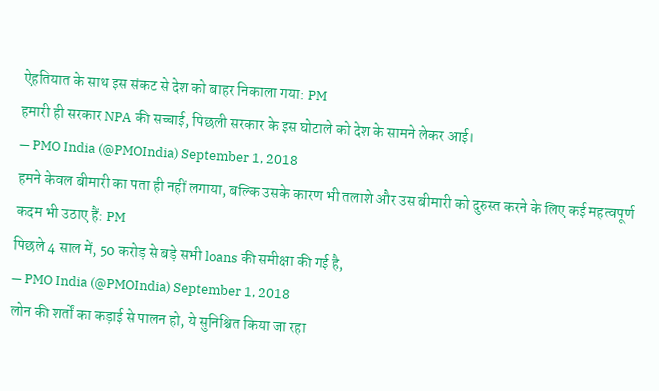ऐहतियात के साथ इस संकट से देश को बाहर निकाला गया: PM
हमारी ही सरकार NPA की सच्चाई, पिछली सरकार के इस घोटाले को देश के सामने लेकर आई।
— PMO India (@PMOIndia) September 1, 2018
हमने केवल बीमारी का पता ही नहीं लगाया, बल्कि उसके कारण भी तलाशे और उस बीमारी को दुरुस्त करने के लिए कई महत्वपूर्ण कदम भी उठाए हैं: PM
पिछले 4 साल में, 50 करोड़ से बड़े सभी loans की समीक्षा की गई है,
— PMO India (@PMOIndia) September 1, 2018
लोन की शर्तों का कड़ाई से पालन हो, ये सुनिश्चित किया जा रहा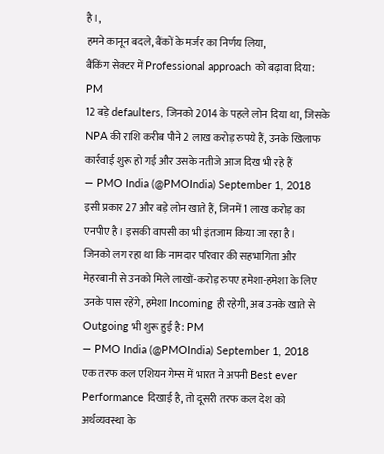है।,
हमने कानून बदले, बैंकों के मर्जर का निर्णय लिया,
बैंकिंग सेक्टर में Professional approach को बढ़ावा दिया: PM
12 बड़े defaulters, जिनको 2014 के पहले लोन दिया था, जिसके NPA की राशि करीब पौने 2 लाख करोड़ रुपये हैं, उनके खिलाफ कार्रवाई शुरू हो गई और उसके नतीजे आज दिख भी रहे हैं
— PMO India (@PMOIndia) September 1, 2018
इसी प्रकार 27 और बड़े लोन खाते हैं, जिनमें 1 लाख करोड़ का एनपीए है। इसकी वापसी का भी इंतजाम किया जा रहा है।
जिनको लग रहा था कि नामदार परिवार की सहभागिता और मेहरबानी से उनको मिले लाखों-करोड़ रुपए हमेशा-हमेशा के लिए उनके पास रहेंगे, हमेशा Incoming ही रहेगी, अब उनके खाते से Outgoing भी शुरू हुई है: PM
— PMO India (@PMOIndia) September 1, 2018
एक तरफ कल एशियन गेम्स में भारत ने अपनी Best ever Performance दिखाई है, तो दूसरी तरफ कल देश को अर्थव्यवस्था के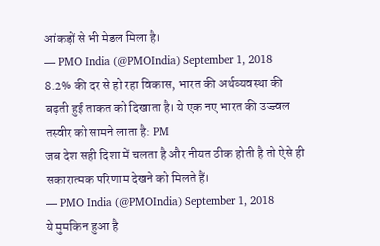आंकड़ों से भी मेडल मिला है।
— PMO India (@PMOIndia) September 1, 2018
8.2% की दर से हो रहा विकास, भारत की अर्थव्यवस्था की बढ़ती हुई ताकत को दिखाता है। ये एक नए भारत की उज्ज्वल तस्वीर को सामने लाता है: PM
जब देश सही दिशा में चलता है और नीयत ठीक होती है तो ऐसे ही सकारात्मक परिणाम देखने को मिलते हैं।
— PMO India (@PMOIndia) September 1, 2018
ये मुमकिन हुआ है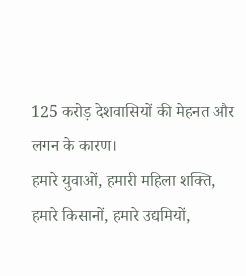125 करोड़ देशवासियों की मेहनत और लगन के कारण।
हमारे युवाओं, हमारी महिला शक्ति, हमारे किसानों, हमारे उद्यमियों,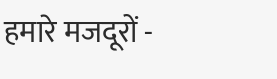हमारे मजदूरों -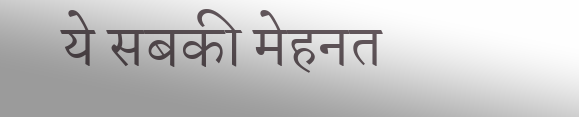ये सबकी मेहनत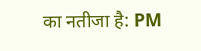का नतीजा है: PM